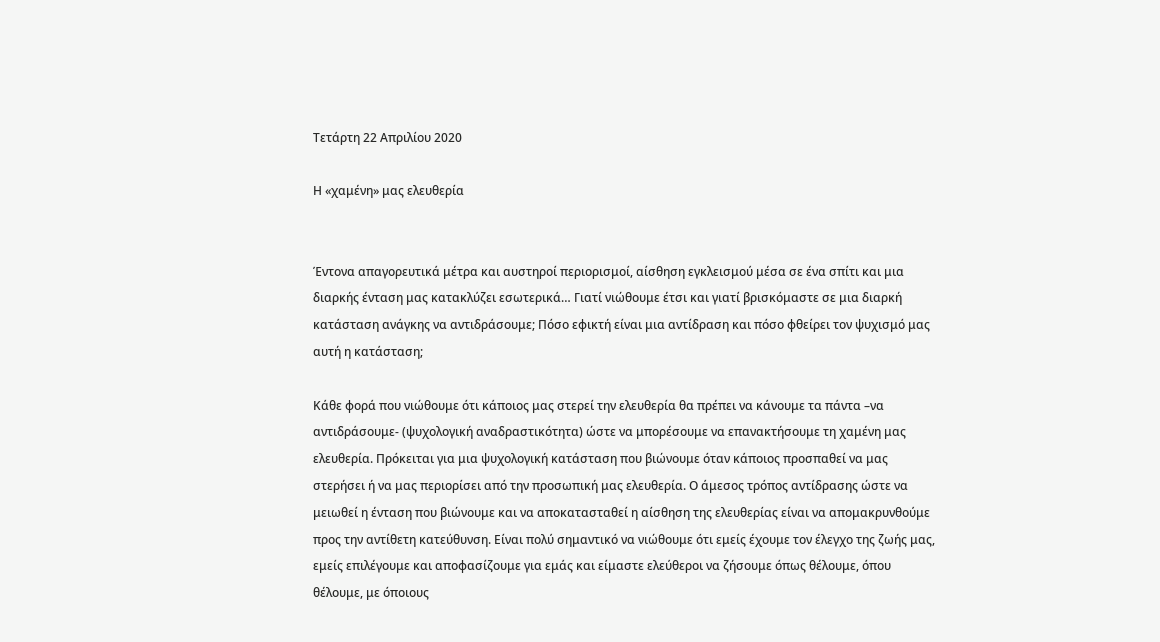Τετάρτη 22 Απριλίου 2020

Η «χαμένη» μας ελευθερία


Έντονα απαγορευτικά μέτρα και αυστηροί περιορισμοί, αίσθηση εγκλεισμού μέσα σε ένα σπίτι και μια διαρκής ένταση μας κατακλύζει εσωτερικά… Γιατί νιώθουμε έτσι και γιατί βρισκόμαστε σε μια διαρκή κατάσταση ανάγκης να αντιδράσουμε; Πόσο εφικτή είναι μια αντίδραση και πόσο φθείρει τον ψυχισμό μας αυτή η κατάσταση;

Κάθε φορά που νιώθουμε ότι κάποιος μας στερεί την ελευθερία θα πρέπει να κάνουμε τα πάντα –να αντιδράσουμε- (ψυχολογική αναδραστικότητα) ώστε να μπορέσουμε να επανακτήσουμε τη χαμένη μας ελευθερία. Πρόκειται για μια ψυχολογική κατάσταση που βιώνουμε όταν κάποιος προσπαθεί να μας στερήσει ή να μας περιορίσει από την προσωπική μας ελευθερία. Ο άμεσος τρόπος αντίδρασης ώστε να μειωθεί η ένταση που βιώνουμε και να αποκατασταθεί η αίσθηση της ελευθερίας είναι να απομακρυνθούμε προς την αντίθετη κατεύθυνση. Είναι πολύ σημαντικό να νιώθουμε ότι εμείς έχουμε τον έλεγχο της ζωής μας, εμείς επιλέγουμε και αποφασίζουμε για εμάς και είμαστε ελεύθεροι να ζήσουμε όπως θέλουμε, όπου θέλουμε, με όποιους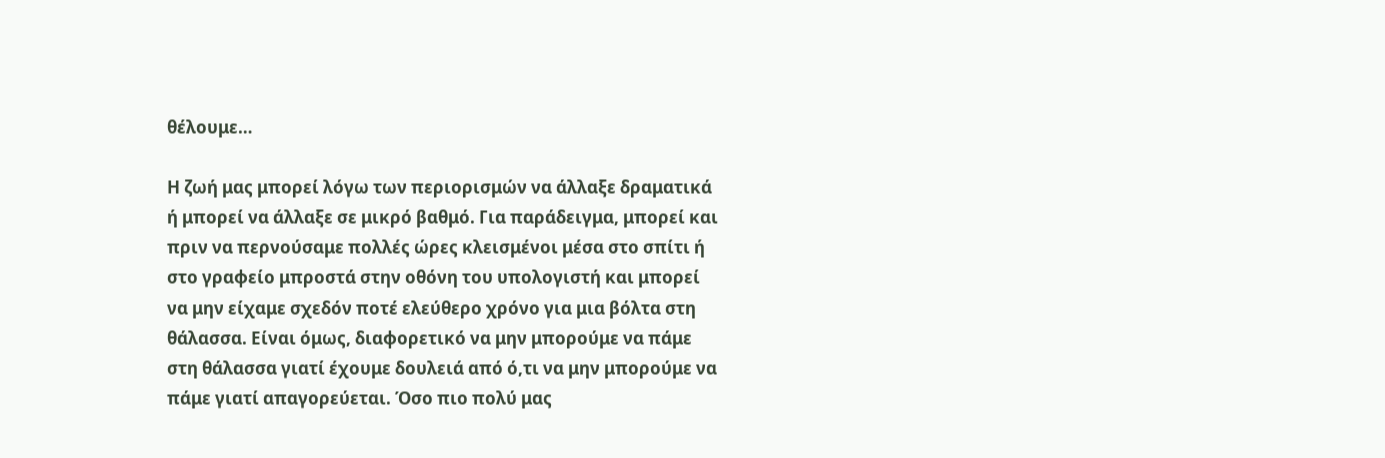θέλουμε…

Η ζωή μας μπορεί λόγω των περιορισμών να άλλαξε δραματικά ή μπορεί να άλλαξε σε μικρό βαθμό. Για παράδειγμα, μπορεί και πριν να περνούσαμε πολλές ώρες κλεισμένοι μέσα στο σπίτι ή στο γραφείο μπροστά στην οθόνη του υπολογιστή και μπορεί να μην είχαμε σχεδόν ποτέ ελεύθερο χρόνο για μια βόλτα στη θάλασσα. Είναι όμως, διαφορετικό να μην μπορούμε να πάμε στη θάλασσα γιατί έχουμε δουλειά από ό,τι να μην μπορούμε να πάμε γιατί απαγορεύεται. Όσο πιο πολύ μας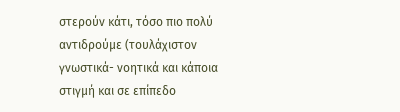στερούν κάτι, τόσο πιο πολύ αντιδρούμε (τουλάχιστον γνωστικά- νοητικά και κάποια στιγμή και σε επίπεδο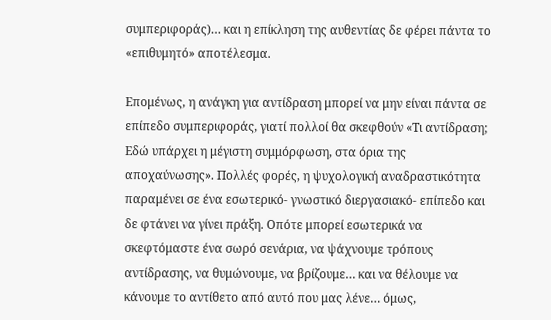συμπεριφοράς)… και η επίκληση της αυθεντίας δε φέρει πάντα το «επιθυμητό» αποτέλεσμα.

Επομένως, η ανάγκη για αντίδραση μπορεί να μην είναι πάντα σε επίπεδο συμπεριφοράς, γιατί πολλοί θα σκεφθούν «Τι αντίδραση; Εδώ υπάρχει η μέγιστη συμμόρφωση, στα όρια της αποχαύνωσης». Πολλές φορές, η ψυχολογική αναδραστικότητα παραμένει σε ένα εσωτερικό- γνωστικό διεργασιακό- επίπεδο και δε φτάνει να γίνει πράξη. Οπότε μπορεί εσωτερικά να σκεφτόμαστε ένα σωρό σενάρια, να ψάχνουμε τρόπους αντίδρασης, να θυμώνουμε, να βρίζουμε… και να θέλουμε να κάνουμε το αντίθετο από αυτό που μας λένε… όμως,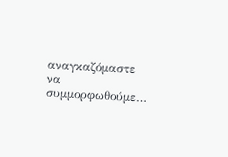αναγκαζόμαστε να συμμορφωθούμε…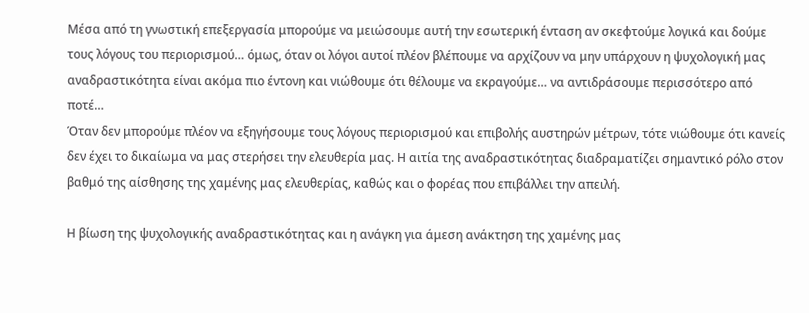Μέσα από τη γνωστική επεξεργασία μπορούμε να μειώσουμε αυτή την εσωτερική ένταση αν σκεφτούμε λογικά και δούμε τους λόγους του περιορισμού… όμως, όταν οι λόγοι αυτοί πλέον βλέπουμε να αρχίζουν να μην υπάρχουν η ψυχολογική μας αναδραστικότητα είναι ακόμα πιο έντονη και νιώθουμε ότι θέλουμε να εκραγούμε… να αντιδράσουμε περισσότερο από ποτέ…
Όταν δεν μπορούμε πλέον να εξηγήσουμε τους λόγους περιορισμού και επιβολής αυστηρών μέτρων, τότε νιώθουμε ότι κανείς δεν έχει το δικαίωμα να μας στερήσει την ελευθερία μας. Η αιτία της αναδραστικότητας διαδραματίζει σημαντικό ρόλο στον βαθμό της αίσθησης της χαμένης μας ελευθερίας, καθώς και ο φορέας που επιβάλλει την απειλή.

Η βίωση της ψυχολογικής αναδραστικότητας και η ανάγκη για άμεση ανάκτηση της χαμένης μας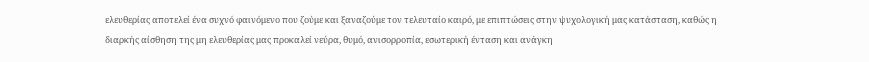ελευθερίας αποτελεί ένα συχνό φαινόμενο που ζούμε και ξαναζούμε τον τελευταίο καιρό, με επιπτώσεις στην ψυχολογική μας κατάσταση, καθώς η διαρκής αίσθηση της μη ελευθερίας μας προκαλεί νεύρα, θυμό, ανισορροπία, εσωτερική ένταση και ανάγκη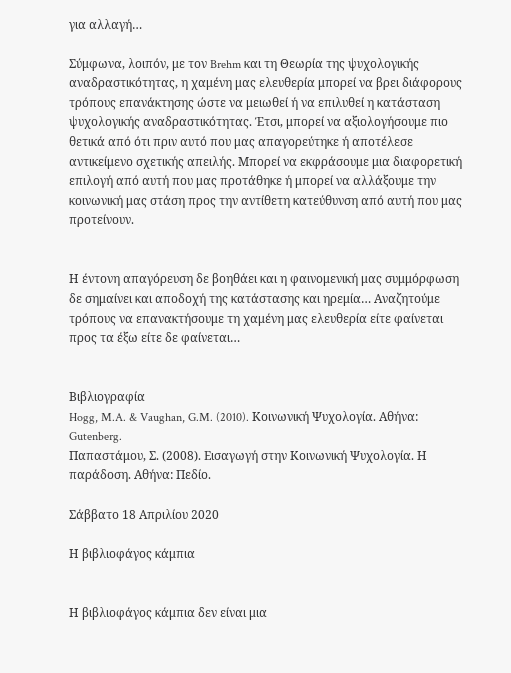για αλλαγή…

Σύμφωνα, λοιπόν, με τον Brehm και τη Θεωρία της ψυχολογικής αναδραστικότητας, η χαμένη μας ελευθερία μπορεί να βρει διάφορους τρόπους επανάκτησης ώστε να μειωθεί ή να επιλυθεί η κατάσταση ψυχολογικής αναδραστικότητας. Έτσι, μπορεί να αξιολογήσουμε πιο θετικά από ότι πριν αυτό που μας απαγορεύτηκε ή αποτέλεσε αντικείμενο σχετικής απειλής. Μπορεί να εκφράσουμε μια διαφορετική επιλογή από αυτή που μας προτάθηκε ή μπορεί να αλλάξουμε την κοινωνική μας στάση προς την αντίθετη κατεύθυνση από αυτή που μας προτείνουν.


Η έντονη απαγόρευση δε βοηθάει και η φαινομενική μας συμμόρφωση δε σημαίνει και αποδοχή της κατάστασης και ηρεμία… Αναζητούμε τρόπους να επανακτήσουμε τη χαμένη μας ελευθερία είτε φαίνεται προς τα έξω είτε δε φαίνεται…


Βιβλιογραφία
Hogg, M.A. & Vaughan, G.M. (2010). Κοινωνική Ψυχολογία. Αθήνα: Gutenberg.
Παπαστάμου, Σ. (2008). Εισαγωγή στην Κοινωνική Ψυχολογία. Η παράδοση. Αθήνα: Πεδίο.

Σάββατο 18 Απριλίου 2020

Η βιβλιοφάγος κάμπια


Η βιβλιοφάγος κάμπια δεν είναι μια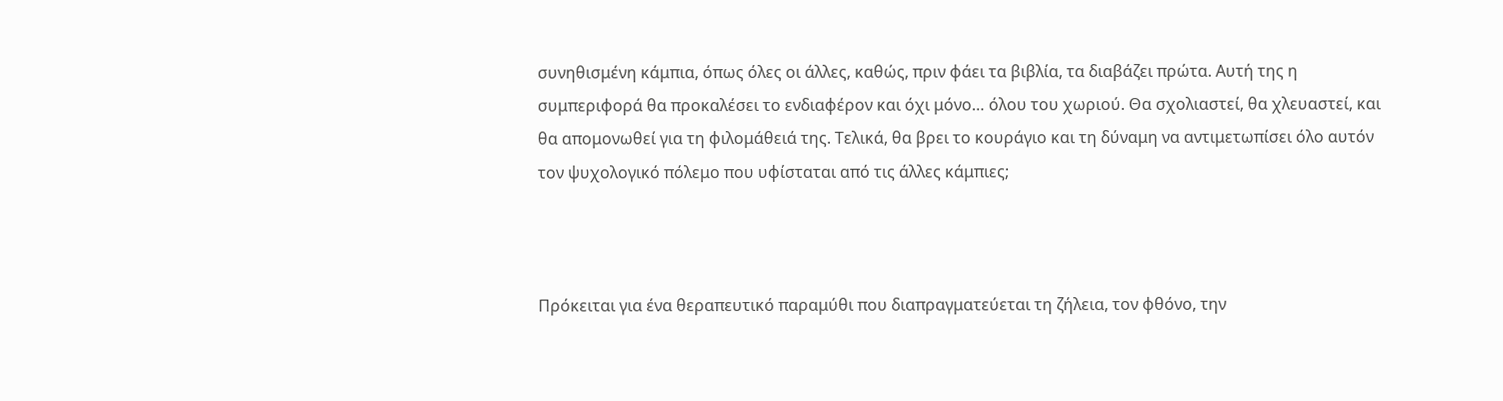συνηθισμένη κάμπια, όπως όλες οι άλλες, καθώς, πριν φάει τα βιβλία, τα διαβάζει πρώτα. Αυτή της η συμπεριφορά θα προκαλέσει το ενδιαφέρον και όχι μόνο… όλου του χωριού. Θα σχολιαστεί, θα χλευαστεί, και θα απομονωθεί για τη φιλομάθειά της. Τελικά, θα βρει το κουράγιο και τη δύναμη να αντιμετωπίσει όλο αυτόν τον ψυχολογικό πόλεμο που υφίσταται από τις άλλες κάμπιες;



Πρόκειται για ένα θεραπευτικό παραμύθι που διαπραγματεύεται τη ζήλεια, τον φθόνο, την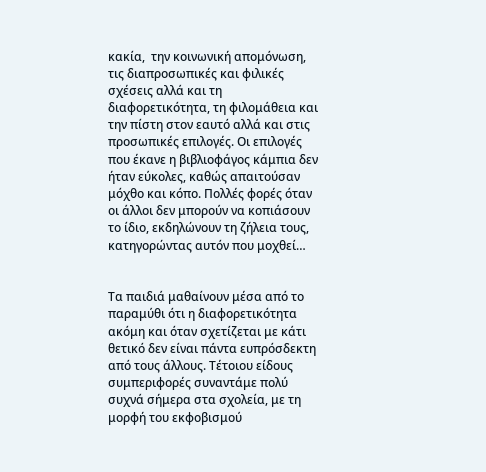κακία,  την κοινωνική απομόνωση, τις διαπροσωπικές και φιλικές σχέσεις αλλά και τη διαφορετικότητα, τη φιλομάθεια και την πίστη στον εαυτό αλλά και στις προσωπικές επιλογές. Οι επιλογές που έκανε η βιβλιοφάγος κάμπια δεν ήταν εύκολες, καθώς απαιτούσαν μόχθο και κόπο. Πολλές φορές όταν οι άλλοι δεν μπορούν να κοπιάσουν το ίδιο, εκδηλώνουν τη ζήλεια τους, κατηγορώντας αυτόν που μοχθεί…


Τα παιδιά μαθαίνουν μέσα από το παραμύθι ότι η διαφορετικότητα ακόμη και όταν σχετίζεται με κάτι θετικό δεν είναι πάντα ευπρόσδεκτη από τους άλλους. Τέτοιου είδους συμπεριφορές συναντάμε πολύ συχνά σήμερα στα σχολεία, με τη μορφή του εκφοβισμού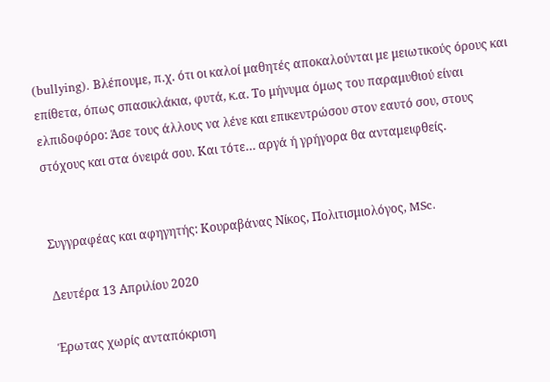(bullying). Βλέπουμε, π.χ. ότι οι καλοί μαθητές αποκαλούνται με μειωτικούς όρους και επίθετα, όπως σπασικλάκια, φυτά, κ.α. Το μήνυμα όμως του παραμυθιού είναι ελπιδοφόρο: Άσε τους άλλους να λένε και επικεντρώσου στον εαυτό σου, στους στόχους και στα όνειρά σου. Και τότε… αργά ή γρήγορα θα ανταμειφθείς.


Συγγραφέας και αφηγητής: Κουραβάνας Νίκος, Πολιτισμιολόγος, MSc.

Δευτέρα 13 Απριλίου 2020

Έρωτας χωρίς ανταπόκριση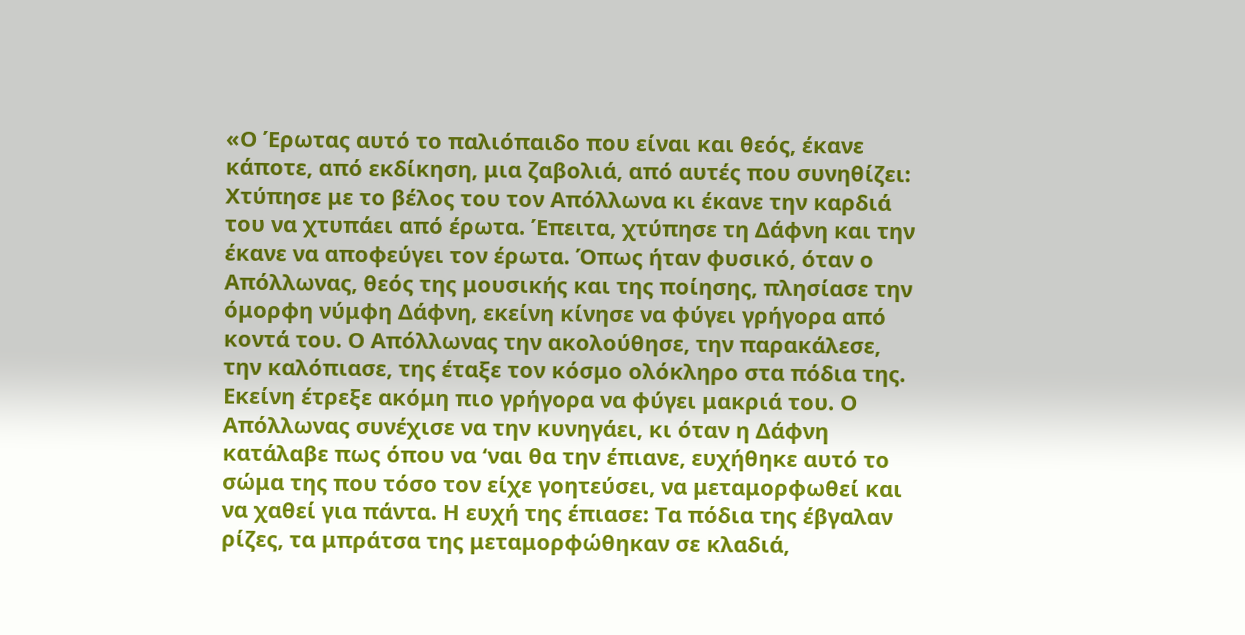«Ο Έρωτας αυτό το παλιόπαιδο που είναι και θεός, έκανε κάποτε, από εκδίκηση, μια ζαβολιά, από αυτές που συνηθίζει: Χτύπησε με το βέλος του τον Απόλλωνα κι έκανε την καρδιά του να χτυπάει από έρωτα. Έπειτα, χτύπησε τη Δάφνη και την έκανε να αποφεύγει τον έρωτα. Όπως ήταν φυσικό, όταν ο Απόλλωνας, θεός της μουσικής και της ποίησης, πλησίασε την όμορφη νύμφη Δάφνη, εκείνη κίνησε να φύγει γρήγορα από κοντά του. Ο Απόλλωνας την ακολούθησε, την παρακάλεσε, την καλόπιασε, της έταξε τον κόσμο ολόκληρο στα πόδια της. Εκείνη έτρεξε ακόμη πιο γρήγορα να φύγει μακριά του. Ο Απόλλωνας συνέχισε να την κυνηγάει, κι όταν η Δάφνη κατάλαβε πως όπου να ‘ναι θα την έπιανε, ευχήθηκε αυτό το σώμα της που τόσο τον είχε γοητεύσει, να μεταμορφωθεί και να χαθεί για πάντα. Η ευχή της έπιασε: Τα πόδια της έβγαλαν ρίζες, τα μπράτσα της μεταμορφώθηκαν σε κλαδιά,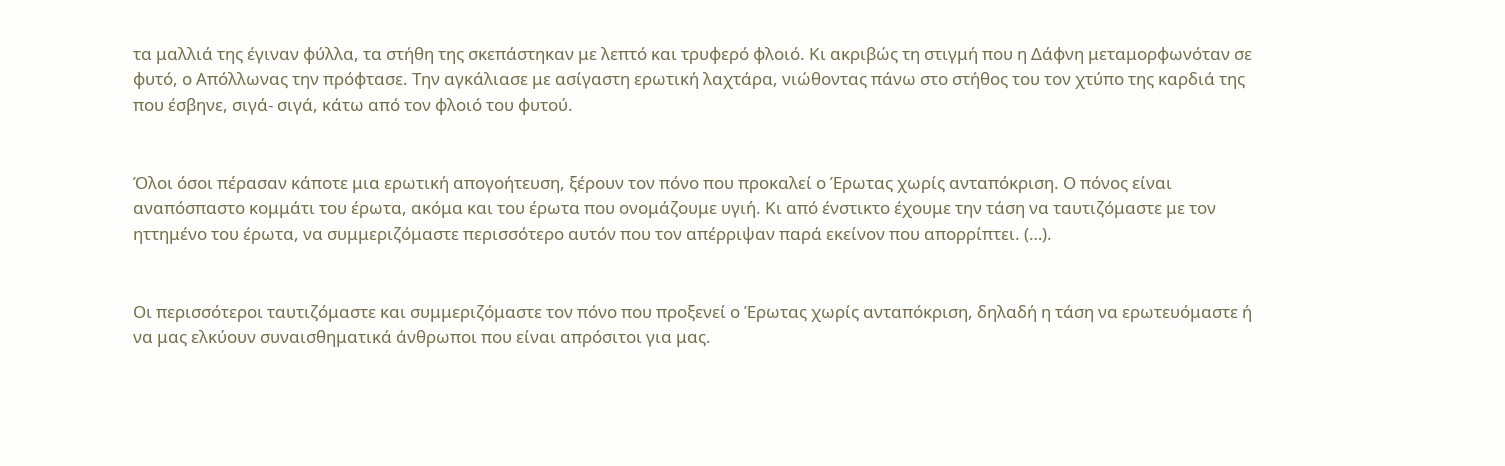τα μαλλιά της έγιναν φύλλα, τα στήθη της σκεπάστηκαν με λεπτό και τρυφερό φλοιό. Κι ακριβώς τη στιγμή που η Δάφνη μεταμορφωνόταν σε φυτό, ο Απόλλωνας την πρόφτασε. Την αγκάλιασε με ασίγαστη ερωτική λαχτάρα, νιώθοντας πάνω στο στήθος του τον χτύπο της καρδιά της που έσβηνε, σιγά- σιγά, κάτω από τον φλοιό του φυτού.


Όλοι όσοι πέρασαν κάποτε μια ερωτική απογοήτευση, ξέρουν τον πόνο που προκαλεί ο Έρωτας χωρίς ανταπόκριση. Ο πόνος είναι αναπόσπαστο κομμάτι του έρωτα, ακόμα και του έρωτα που ονομάζουμε υγιή. Κι από ένστικτο έχουμε την τάση να ταυτιζόμαστε με τον ηττημένο του έρωτα, να συμμεριζόμαστε περισσότερο αυτόν που τον απέρριψαν παρά εκείνον που απορρίπτει. (…).


Οι περισσότεροι ταυτιζόμαστε και συμμεριζόμαστε τον πόνο που προξενεί ο Έρωτας χωρίς ανταπόκριση, δηλαδή η τάση να ερωτευόμαστε ή να μας ελκύουν συναισθηματικά άνθρωποι που είναι απρόσιτοι για μας.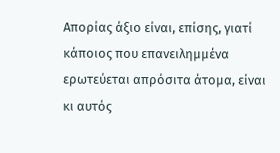Απορίας άξιο είναι, επίσης, γιατί κάποιος που επανειλημμένα ερωτεύεται απρόσιτα άτομα, είναι κι αυτός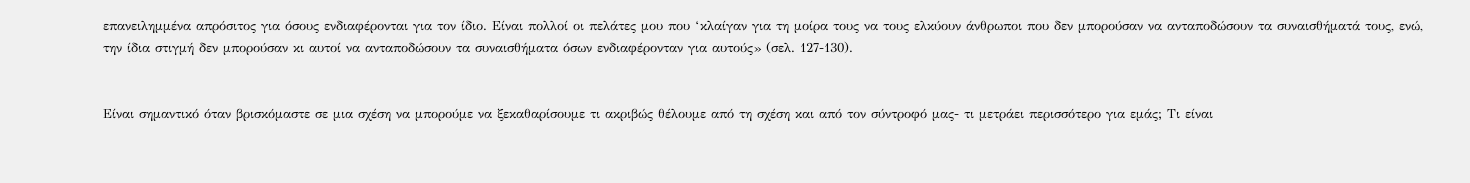επανειλημμένα απρόσιτος για όσους ενδιαφέρονται για τον ίδιο. Είναι πολλοί οι πελάτες μου που ‘κλαίγαν για τη μοίρα τους να τους ελκύουν άνθρωποι που δεν μπορούσαν να ανταποδώσουν τα συναισθήματά τους, ενώ, την ίδια στιγμή δεν μπορούσαν κι αυτοί να ανταποδώσουν τα συναισθήματα όσων ενδιαφέρονταν για αυτούς» (σελ. 127-130).


Είναι σημαντικό όταν βρισκόμαστε σε μια σχέση να μπορούμε να ξεκαθαρίσουμε τι ακριβώς θέλουμε από τη σχέση και από τον σύντροφό μας- τι μετράει περισσότερο για εμάς; Τι είναι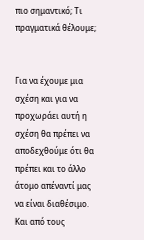πιο σημαντικό; Τι πραγματικά θέλουμε;


Για να έχουμε μια σχέση και για να προχωράει αυτή η σχέση θα πρέπει να αποδεχθούμε ότι θα πρέπει και το άλλο άτομο απέναντί μας να είναι διαθέσιμο. Και από τους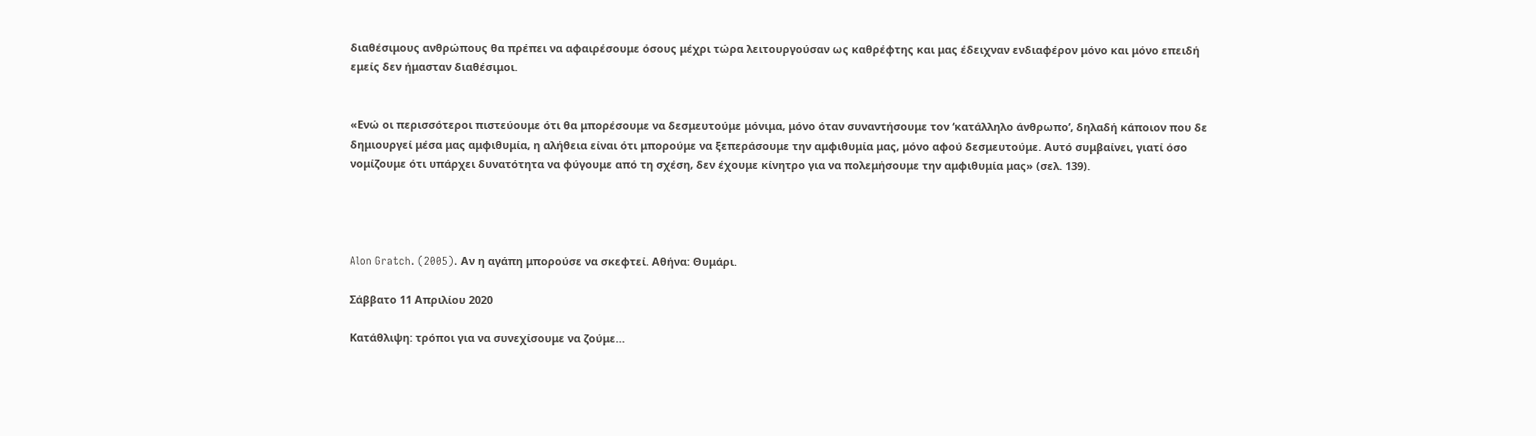διαθέσιμους ανθρώπους θα πρέπει να αφαιρέσουμε όσους μέχρι τώρα λειτουργούσαν ως καθρέφτης και μας έδειχναν ενδιαφέρον μόνο και μόνο επειδή εμείς δεν ήμασταν διαθέσιμοι.


«Ενώ οι περισσότεροι πιστεύουμε ότι θα μπορέσουμε να δεσμευτούμε μόνιμα, μόνο όταν συναντήσουμε τον ‘κατάλληλο άνθρωπο’, δηλαδή κάποιον που δε δημιουργεί μέσα μας αμφιθυμία, η αλήθεια είναι ότι μπορούμε να ξεπεράσουμε την αμφιθυμία μας, μόνο αφού δεσμευτούμε. Αυτό συμβαίνει, γιατί όσο νομίζουμε ότι υπάρχει δυνατότητα να φύγουμε από τη σχέση, δεν έχουμε κίνητρο για να πολεμήσουμε την αμφιθυμία μας» (σελ. 139).




Alon Gratch. (2005). Αν η αγάπη μπορούσε να σκεφτεί. Αθήνα: Θυμάρι.

Σάββατο 11 Απριλίου 2020

Κατάθλιψη: τρόποι για να συνεχίσουμε να ζούμε…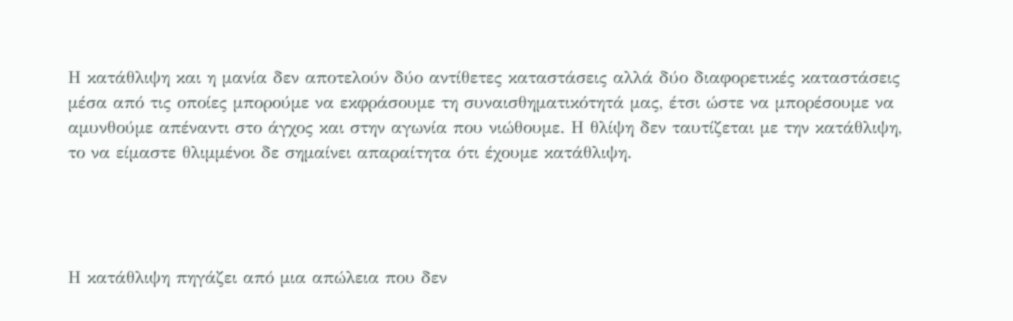Η κατάθλιψη και η μανία δεν αποτελούν δύο αντίθετες καταστάσεις αλλά δύο διαφορετικές καταστάσεις μέσα από τις οποίες μπορούμε να εκφράσουμε τη συναισθηματικότητά μας, έτσι ώστε να μπορέσουμε να αμυνθούμε απέναντι στο άγχος και στην αγωνία που νιώθουμε. Η θλίψη δεν ταυτίζεται με την κατάθλιψη, το να είμαστε θλιμμένοι δε σημαίνει απαραίτητα ότι έχουμε κατάθλιψη.




Η κατάθλιψη πηγάζει από μια απώλεια που δεν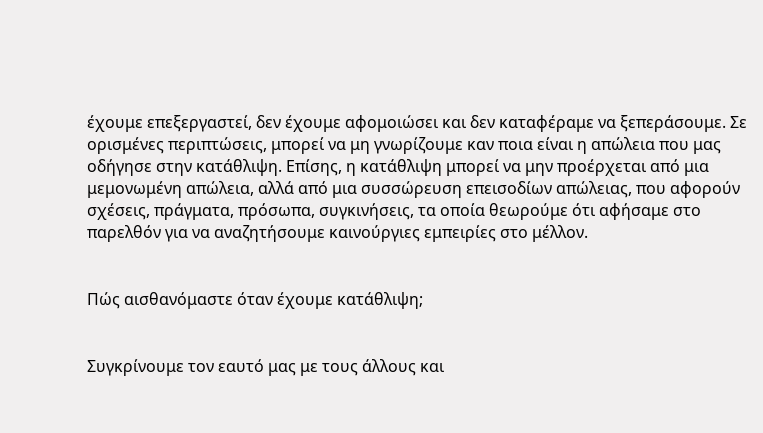έχουμε επεξεργαστεί, δεν έχουμε αφομοιώσει και δεν καταφέραμε να ξεπεράσουμε. Σε ορισμένες περιπτώσεις, μπορεί να μη γνωρίζουμε καν ποια είναι η απώλεια που μας οδήγησε στην κατάθλιψη. Επίσης, η κατάθλιψη μπορεί να μην προέρχεται από μια μεμονωμένη απώλεια, αλλά από μια συσσώρευση επεισοδίων απώλειας, που αφορούν σχέσεις, πράγματα, πρόσωπα, συγκινήσεις, τα οποία θεωρούμε ότι αφήσαμε στο παρελθόν για να αναζητήσουμε καινούργιες εμπειρίες στο μέλλον.


Πώς αισθανόμαστε όταν έχουμε κατάθλιψη;


Συγκρίνουμε τον εαυτό μας με τους άλλους και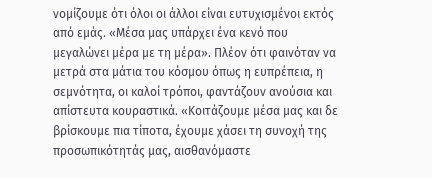νομίζουμε ότι όλοι οι άλλοι είναι ευτυχισμένοι εκτός από εμάς. «Μέσα μας υπάρχει ένα κενό που μεγαλώνει μέρα με τη μέρα». Πλέον ότι φαινόταν να μετρά στα μάτια του κόσμου όπως η ευπρέπεια, η σεμνότητα, οι καλοί τρόποι, φαντάζουν ανούσια και απίστευτα κουραστικά. «Κοιτάζουμε μέσα μας και δε βρίσκουμε πια τίποτα, έχουμε χάσει τη συνοχή της προσωπικότητάς μας, αισθανόμαστε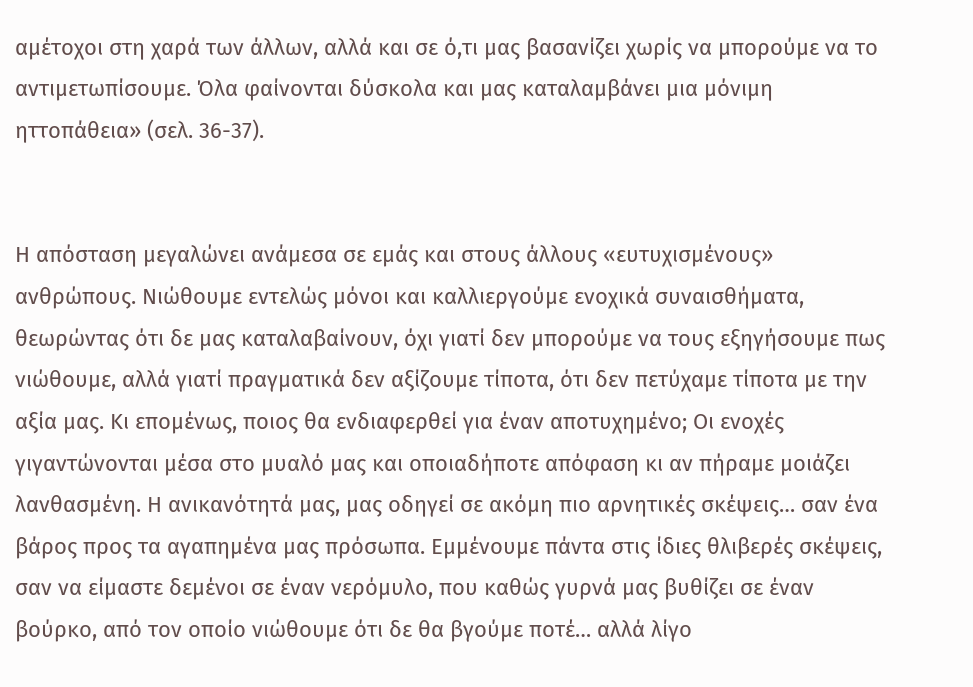αμέτοχοι στη χαρά των άλλων, αλλά και σε ό,τι μας βασανίζει χωρίς να μπορούμε να το αντιμετωπίσουμε. Όλα φαίνονται δύσκολα και μας καταλαμβάνει μια μόνιμη ηττοπάθεια» (σελ. 36-37).


Η απόσταση μεγαλώνει ανάμεσα σε εμάς και στους άλλους «ευτυχισμένους» ανθρώπους. Νιώθουμε εντελώς μόνοι και καλλιεργούμε ενοχικά συναισθήματα, θεωρώντας ότι δε μας καταλαβαίνουν, όχι γιατί δεν μπορούμε να τους εξηγήσουμε πως νιώθουμε, αλλά γιατί πραγματικά δεν αξίζουμε τίποτα, ότι δεν πετύχαμε τίποτα με την αξία μας. Κι επομένως, ποιος θα ενδιαφερθεί για έναν αποτυχημένο; Οι ενοχές γιγαντώνονται μέσα στο μυαλό μας και οποιαδήποτε απόφαση κι αν πήραμε μοιάζει λανθασμένη. Η ανικανότητά μας, μας οδηγεί σε ακόμη πιο αρνητικές σκέψεις… σαν ένα βάρος προς τα αγαπημένα μας πρόσωπα. Εμμένουμε πάντα στις ίδιες θλιβερές σκέψεις, σαν να είμαστε δεμένοι σε έναν νερόμυλο, που καθώς γυρνά μας βυθίζει σε έναν βούρκο, από τον οποίο νιώθουμε ότι δε θα βγούμε ποτέ… αλλά λίγο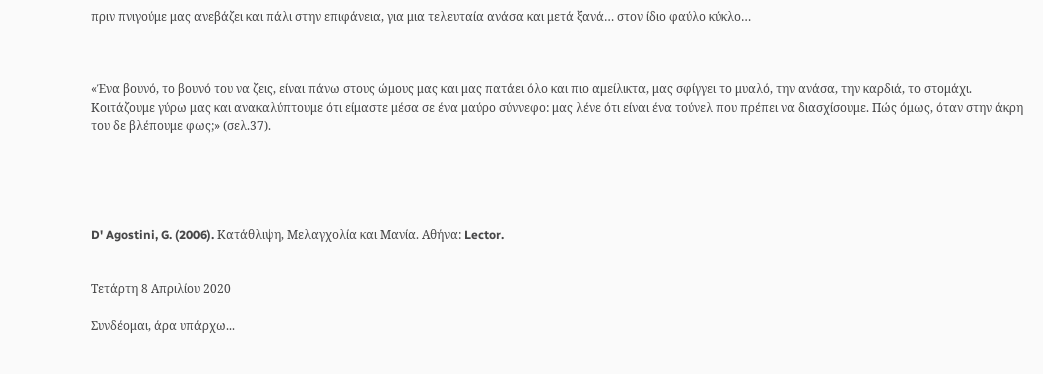πριν πνιγούμε μας ανεβάζει και πάλι στην επιφάνεια, για μια τελευταία ανάσα και μετά ξανά… στον ίδιο φαύλο κύκλο…



«Ένα βουνό, το βουνό του να ζεις, είναι πάνω στους ώμους μας και μας πατάει όλο και πιο αμείλικτα, μας σφίγγει το μυαλό, την ανάσα, την καρδιά, το στομάχι. Κοιτάζουμε γύρω μας και ανακαλύπτουμε ότι είμαστε μέσα σε ένα μαύρο σύννεφο: μας λένε ότι είναι ένα τούνελ που πρέπει να διασχίσουμε. Πώς όμως, όταν στην άκρη του δε βλέπουμε φως;» (σελ.37).





D' Agostini, G. (2006). Κατάθλιψη, Μελαγχολία και Μανία. Αθήνα: Lector.


Τετάρτη 8 Απριλίου 2020

Συνδέομαι, άρα υπάρχω...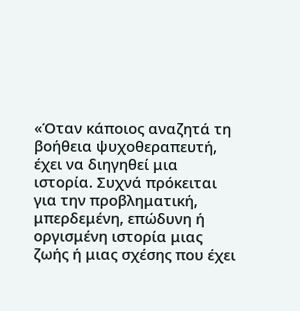«Όταν κάποιος αναζητά τη βοήθεια ψυχοθεραπευτή, έχει να διηγηθεί μια ιστορία. Συχνά πρόκειται για την προβληματική, μπερδεμένη, επώδυνη ή οργισμένη ιστορία μιας ζωής ή μιας σχέσης που έχει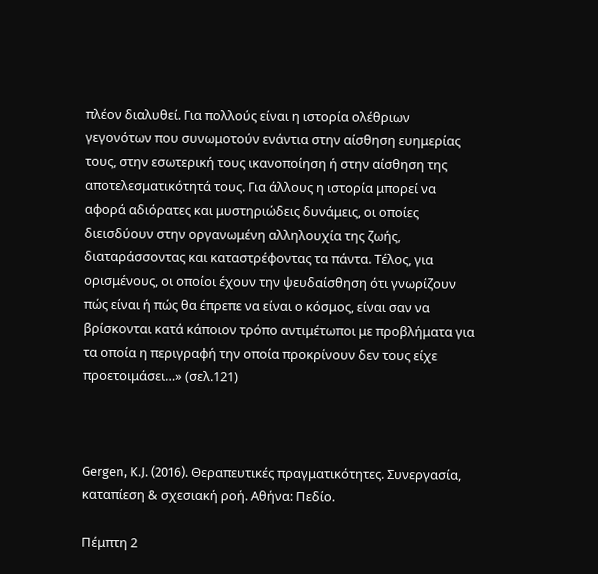πλέον διαλυθεί. Για πολλούς είναι η ιστορία ολέθριων γεγονότων που συνωμοτούν ενάντια στην αίσθηση ευημερίας  τους, στην εσωτερική τους ικανοποίηση ή στην αίσθηση της αποτελεσματικότητά τους. Για άλλους η ιστορία μπορεί να αφορά αδιόρατες και μυστηριώδεις δυνάμεις, οι οποίες διεισδύουν στην οργανωμένη αλληλουχία της ζωής, διαταράσσοντας και καταστρέφοντας τα πάντα. Τέλος, για ορισμένους, οι οποίοι έχουν την ψευδαίσθηση ότι γνωρίζουν πώς είναι ή πώς θα έπρεπε να είναι ο κόσμος, είναι σαν να βρίσκονται κατά κάποιον τρόπο αντιμέτωποι με προβλήματα για τα οποία η περιγραφή την οποία προκρίνουν δεν τους είχε προετοιμάσει…» (σελ.121)



Gergen, K.J. (2016). Θεραπευτικές πραγματικότητες. Συνεργασία, καταπίεση & σχεσιακή ροή. Αθήνα: Πεδίο.

Πέμπτη 2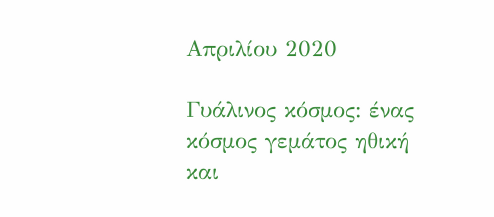Απριλίου 2020

Γυάλινος κόσμος: ένας κόσμος γεμάτος ηθική και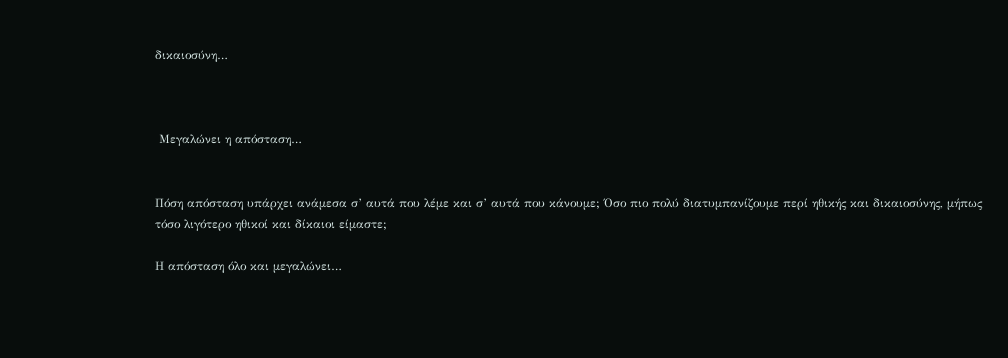δικαιοσύνη…



 Μεγαλώνει η απόσταση…


Πόση απόσταση υπάρχει ανάμεσα σ’ αυτά που λέμε και σ’ αυτά που κάνουμε; Όσο πιο πολύ διατυμπανίζουμε περί ηθικής και δικαιοσύνης, μήπως τόσο λιγότερο ηθικοί και δίκαιοι είμαστε;

Η απόσταση όλο και μεγαλώνει…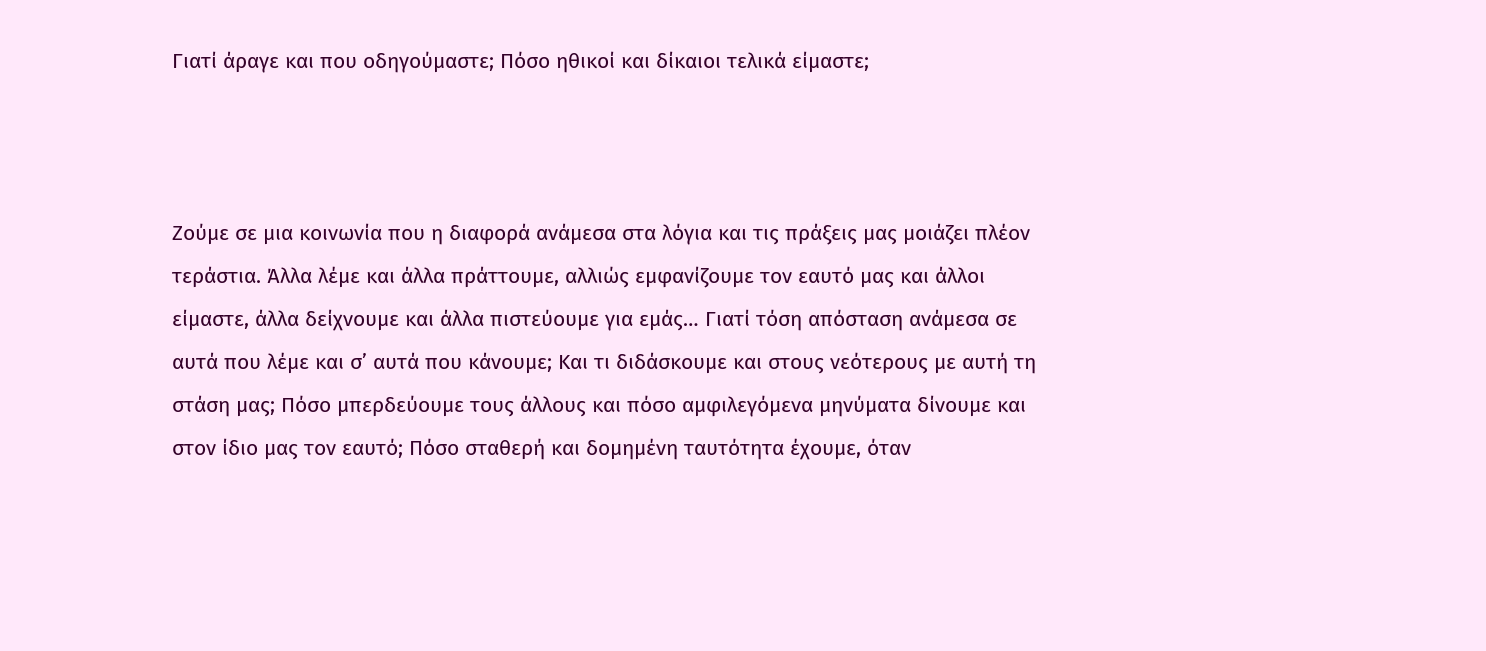Γιατί άραγε και που οδηγούμαστε; Πόσο ηθικοί και δίκαιοι τελικά είμαστε;



Ζούμε σε μια κοινωνία που η διαφορά ανάμεσα στα λόγια και τις πράξεις μας μοιάζει πλέον τεράστια. Άλλα λέμε και άλλα πράττουμε, αλλιώς εμφανίζουμε τον εαυτό μας και άλλοι είμαστε, άλλα δείχνουμε και άλλα πιστεύουμε για εμάς… Γιατί τόση απόσταση ανάμεσα σε αυτά που λέμε και σ’ αυτά που κάνουμε; Και τι διδάσκουμε και στους νεότερους με αυτή τη στάση μας; Πόσο μπερδεύουμε τους άλλους και πόσο αμφιλεγόμενα μηνύματα δίνουμε και στον ίδιο μας τον εαυτό; Πόσο σταθερή και δομημένη ταυτότητα έχουμε, όταν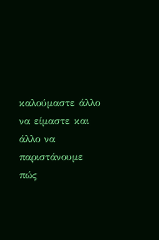καλούμαστε άλλο να είμαστε και άλλο να παριστάνουμε πώς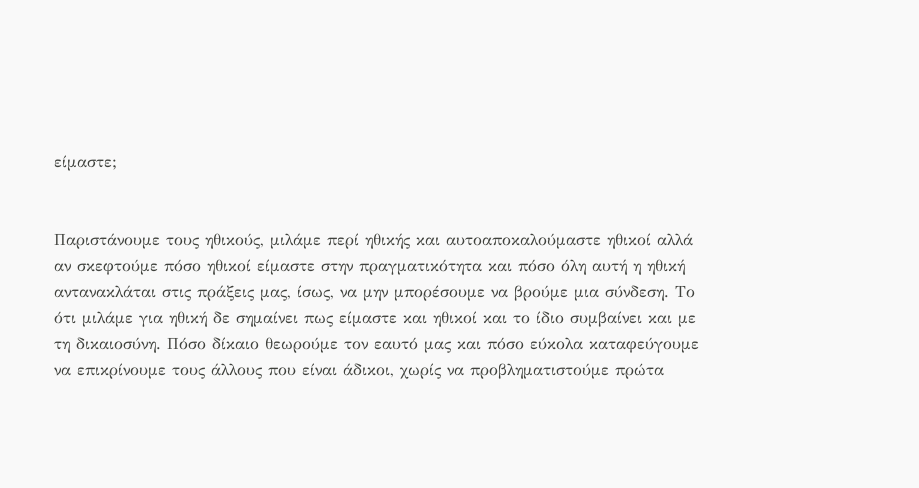είμαστε;


Παριστάνουμε τους ηθικούς, μιλάμε περί ηθικής και αυτοαποκαλούμαστε ηθικοί αλλά αν σκεφτούμε πόσο ηθικοί είμαστε στην πραγματικότητα και πόσο όλη αυτή η ηθική αντανακλάται στις πράξεις μας, ίσως, να μην μπορέσουμε να βρούμε μια σύνδεση. Το ότι μιλάμε για ηθική δε σημαίνει πως είμαστε και ηθικοί και το ίδιο συμβαίνει και με τη δικαιοσύνη. Πόσο δίκαιο θεωρούμε τον εαυτό μας και πόσο εύκολα καταφεύγουμε να επικρίνουμε τους άλλους που είναι άδικοι, χωρίς να προβληματιστούμε πρώτα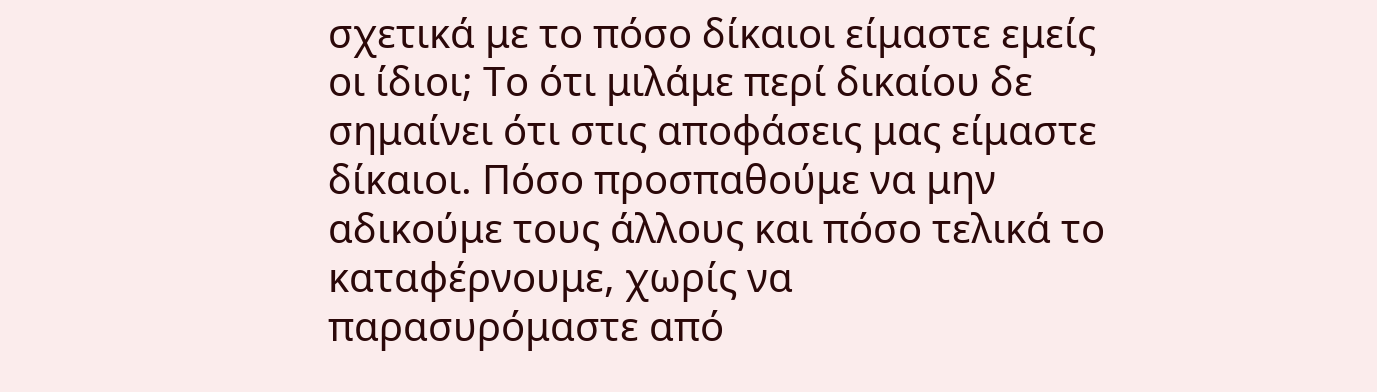σχετικά με το πόσο δίκαιοι είμαστε εμείς οι ίδιοι; Το ότι μιλάμε περί δικαίου δε σημαίνει ότι στις αποφάσεις μας είμαστε δίκαιοι. Πόσο προσπαθούμε να μην αδικούμε τους άλλους και πόσο τελικά το καταφέρνουμε, χωρίς να παρασυρόμαστε από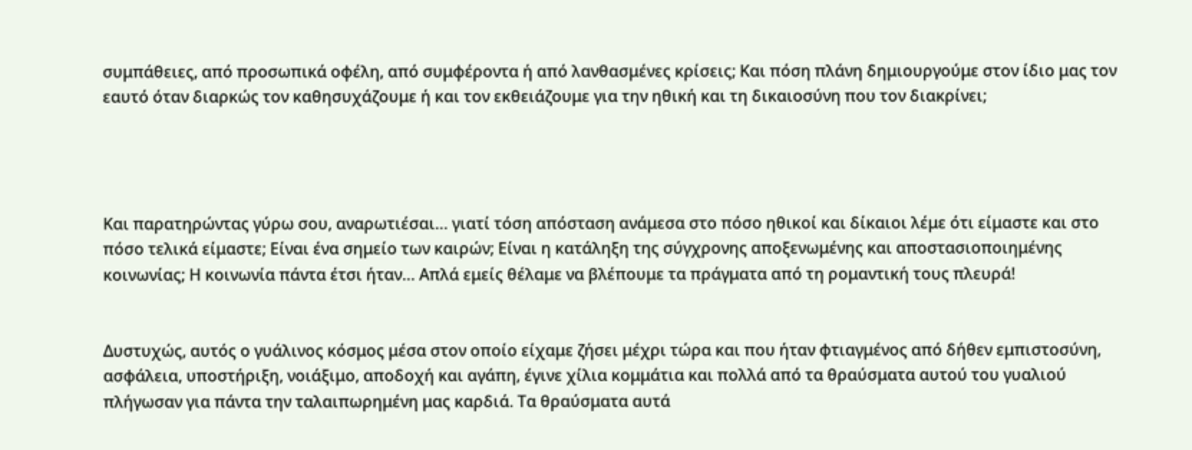συμπάθειες, από προσωπικά οφέλη, από συμφέροντα ή από λανθασμένες κρίσεις; Και πόση πλάνη δημιουργούμε στον ίδιο μας τον εαυτό όταν διαρκώς τον καθησυχάζουμε ή και τον εκθειάζουμε για την ηθική και τη δικαιοσύνη που τον διακρίνει;




Και παρατηρώντας γύρω σου, αναρωτιέσαι… γιατί τόση απόσταση ανάμεσα στο πόσο ηθικοί και δίκαιοι λέμε ότι είμαστε και στο πόσο τελικά είμαστε; Είναι ένα σημείο των καιρών; Είναι η κατάληξη της σύγχρονης αποξενωμένης και αποστασιοποιημένης κοινωνίας; Η κοινωνία πάντα έτσι ήταν… Απλά εμείς θέλαμε να βλέπουμε τα πράγματα από τη ρομαντική τους πλευρά!


Δυστυχώς, αυτός ο γυάλινος κόσμος μέσα στον οποίο είχαμε ζήσει μέχρι τώρα και που ήταν φτιαγμένος από δήθεν εμπιστοσύνη, ασφάλεια, υποστήριξη, νοιάξιμο, αποδοχή και αγάπη, έγινε χίλια κομμάτια και πολλά από τα θραύσματα αυτού του γυαλιού πλήγωσαν για πάντα την ταλαιπωρημένη μας καρδιά. Τα θραύσματα αυτά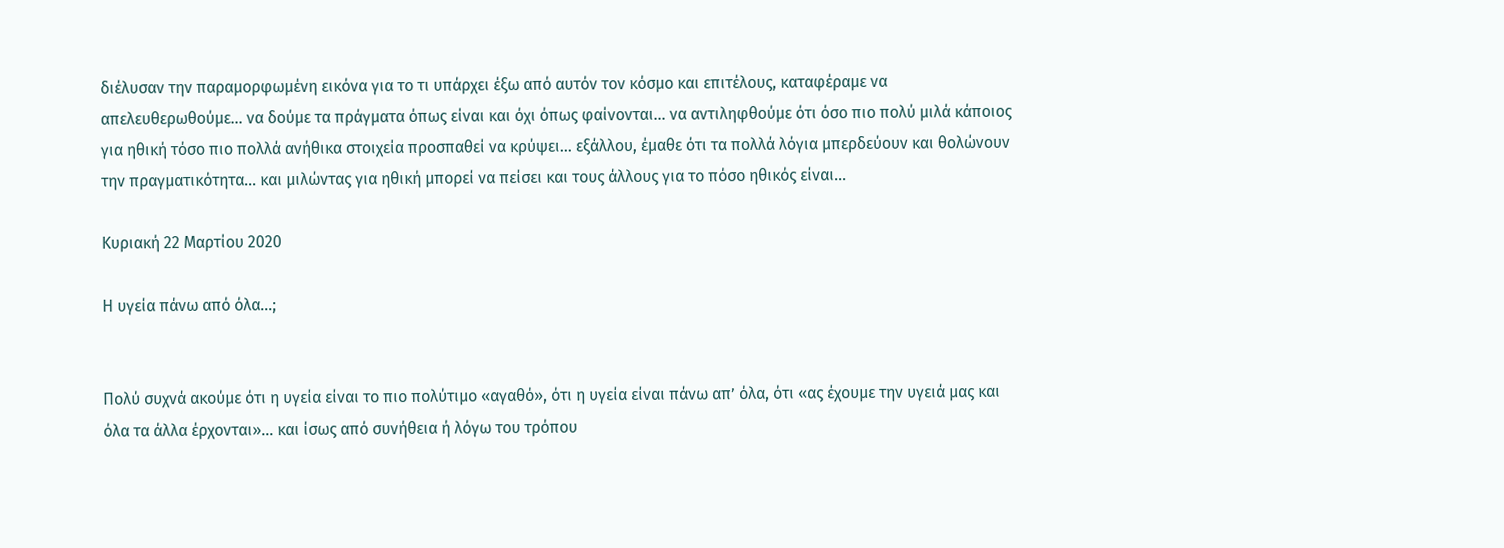διέλυσαν την παραμορφωμένη εικόνα για το τι υπάρχει έξω από αυτόν τον κόσμο και επιτέλους, καταφέραμε να απελευθερωθούμε… να δούμε τα πράγματα όπως είναι και όχι όπως φαίνονται… να αντιληφθούμε ότι όσο πιο πολύ μιλά κάποιος για ηθική τόσο πιο πολλά ανήθικα στοιχεία προσπαθεί να κρύψει… εξάλλου, έμαθε ότι τα πολλά λόγια μπερδεύουν και θολώνουν την πραγματικότητα… και μιλώντας για ηθική μπορεί να πείσει και τους άλλους για το πόσο ηθικός είναι…

Κυριακή 22 Μαρτίου 2020

Η υγεία πάνω από όλα…;


Πολύ συχνά ακούμε ότι η υγεία είναι το πιο πολύτιμο «αγαθό», ότι η υγεία είναι πάνω απ’ όλα, ότι «ας έχουμε την υγειά μας και όλα τα άλλα έρχονται»… και ίσως από συνήθεια ή λόγω του τρόπου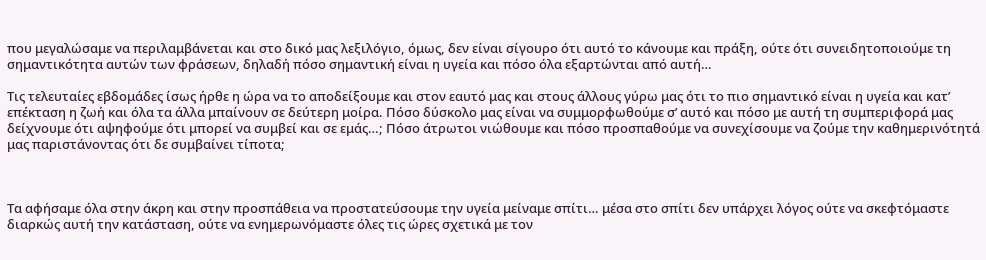που μεγαλώσαμε να περιλαμβάνεται και στο δικό μας λεξιλόγιο, όμως, δεν είναι σίγουρο ότι αυτό το κάνουμε και πράξη, ούτε ότι συνειδητοποιούμε τη σημαντικότητα αυτών των φράσεων, δηλαδή πόσο σημαντική είναι η υγεία και πόσο όλα εξαρτώνται από αυτή…

Τις τελευταίες εβδομάδες ίσως ήρθε η ώρα να το αποδείξουμε και στον εαυτό μας και στους άλλους γύρω μας ότι το πιο σημαντικό είναι η υγεία και κατ’ επέκταση η ζωή και όλα τα άλλα μπαίνουν σε δεύτερη μοίρα. Πόσο δύσκολο μας είναι να συμμορφωθούμε σ’ αυτό και πόσο με αυτή τη συμπεριφορά μας δείχνουμε ότι αψηφούμε ότι μπορεί να συμβεί και σε εμάς…; Πόσο άτρωτοι νιώθουμε και πόσο προσπαθούμε να συνεχίσουμε να ζούμε την καθημερινότητά μας παριστάνοντας ότι δε συμβαίνει τίποτα;



Τα αφήσαμε όλα στην άκρη και στην προσπάθεια να προστατεύσουμε την υγεία μείναμε σπίτι… μέσα στο σπίτι δεν υπάρχει λόγος ούτε να σκεφτόμαστε διαρκώς αυτή την κατάσταση, ούτε να ενημερωνόμαστε όλες τις ώρες σχετικά με τον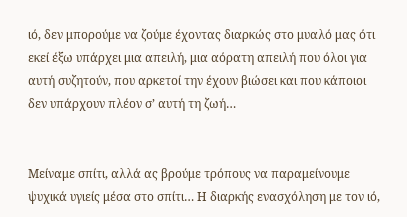ιό, δεν μπορούμε να ζούμε έχοντας διαρκώς στο μυαλό μας ότι εκεί έξω υπάρχει μια απειλή, μια αόρατη απειλή που όλοι για αυτή συζητούν, που αρκετοί την έχουν βιώσει και που κάποιοι δεν υπάρχουν πλέον σ’ αυτή τη ζωή…


Μείναμε σπίτι, αλλά ας βρούμε τρόπους να παραμείνουμε ψυχικά υγιείς μέσα στο σπίτι… Η διαρκής ενασχόληση με τον ιό,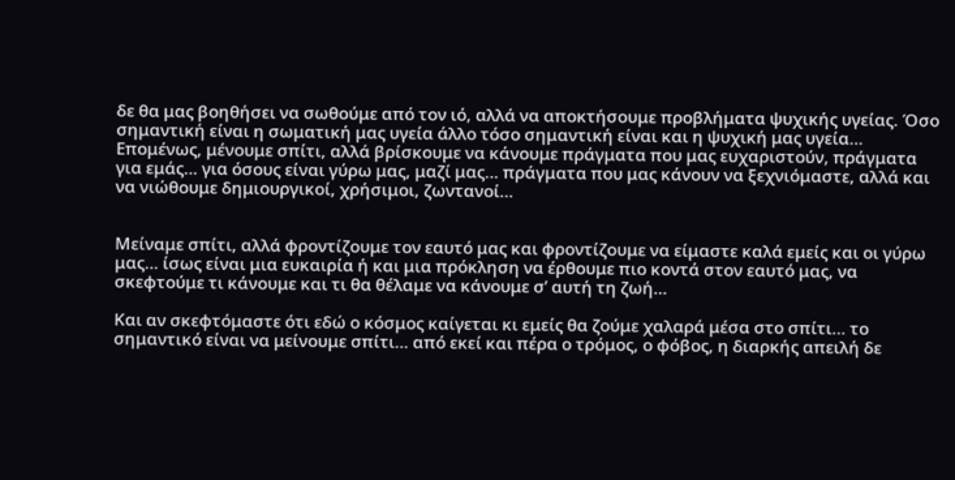δε θα μας βοηθήσει να σωθούμε από τον ιό, αλλά να αποκτήσουμε προβλήματα ψυχικής υγείας. Όσο σημαντική είναι η σωματική μας υγεία άλλο τόσο σημαντική είναι και η ψυχική μας υγεία… Επομένως, μένουμε σπίτι, αλλά βρίσκουμε να κάνουμε πράγματα που μας ευχαριστούν, πράγματα για εμάς… για όσους είναι γύρω μας, μαζί μας… πράγματα που μας κάνουν να ξεχνιόμαστε, αλλά και να νιώθουμε δημιουργικοί, χρήσιμοι, ζωντανοί…


Μείναμε σπίτι, αλλά φροντίζουμε τον εαυτό μας και φροντίζουμε να είμαστε καλά εμείς και οι γύρω μας… ίσως είναι μια ευκαιρία ή και μια πρόκληση να έρθουμε πιο κοντά στον εαυτό μας, να σκεφτούμε τι κάνουμε και τι θα θέλαμε να κάνουμε σ’ αυτή τη ζωή…

Και αν σκεφτόμαστε ότι εδώ ο κόσμος καίγεται κι εμείς θα ζούμε χαλαρά μέσα στο σπίτι… το σημαντικό είναι να μείνουμε σπίτι… από εκεί και πέρα ο τρόμος, ο φόβος, η διαρκής απειλή δε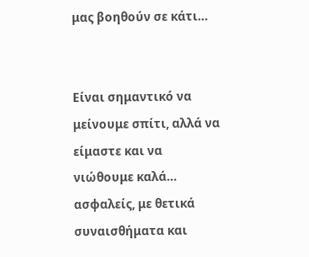μας βοηθούν σε κάτι…


Είναι σημαντικό να μείνουμε σπίτι, αλλά να είμαστε και να νιώθουμε καλά… ασφαλείς, με θετικά συναισθήματα και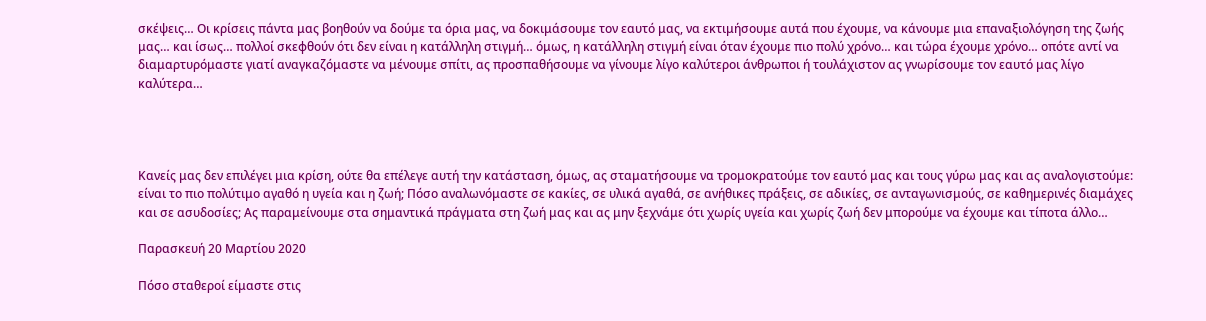σκέψεις… Οι κρίσεις πάντα μας βοηθούν να δούμε τα όρια μας, να δοκιμάσουμε τον εαυτό μας, να εκτιμήσουμε αυτά που έχουμε, να κάνουμε μια επαναξιολόγηση της ζωής μας… και ίσως… πολλοί σκεφθούν ότι δεν είναι η κατάλληλη στιγμή… όμως, η κατάλληλη στιγμή είναι όταν έχουμε πιο πολύ χρόνο… και τώρα έχουμε χρόνο… οπότε αντί να διαμαρτυρόμαστε γιατί αναγκαζόμαστε να μένουμε σπίτι, ας προσπαθήσουμε να γίνουμε λίγο καλύτεροι άνθρωποι ή τουλάχιστον ας γνωρίσουμε τον εαυτό μας λίγο καλύτερα…




Κανείς μας δεν επιλέγει μια κρίση, ούτε θα επέλεγε αυτή την κατάσταση, όμως, ας σταματήσουμε να τρομοκρατούμε τον εαυτό μας και τους γύρω μας και ας αναλογιστούμε: είναι το πιο πολύτιμο αγαθό η υγεία και η ζωή; Πόσο αναλωνόμαστε σε κακίες, σε υλικά αγαθά, σε ανήθικες πράξεις, σε αδικίες, σε ανταγωνισμούς, σε καθημερινές διαμάχες και σε ασυδοσίες; Ας παραμείνουμε στα σημαντικά πράγματα στη ζωή μας και ας μην ξεχνάμε ότι χωρίς υγεία και χωρίς ζωή δεν μπορούμε να έχουμε και τίποτα άλλο…

Παρασκευή 20 Μαρτίου 2020

Πόσο σταθεροί είμαστε στις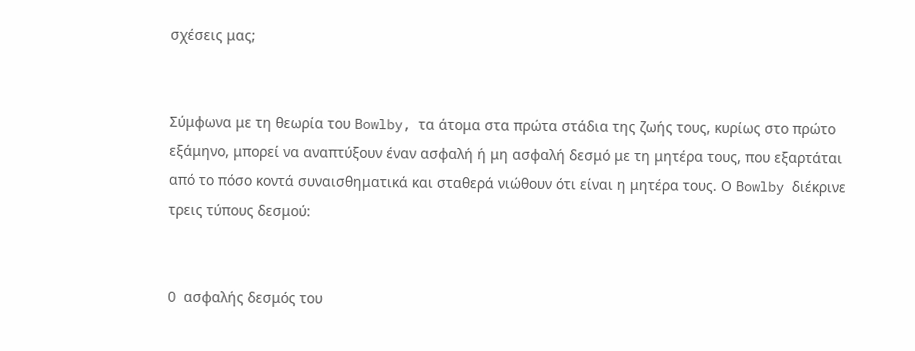σχέσεις μας;


Σύμφωνα με τη θεωρία του Bowlby, τα άτομα στα πρώτα στάδια της ζωής τους, κυρίως στο πρώτο εξάμηνο, μπορεί να αναπτύξουν έναν ασφαλή ή μη ασφαλή δεσμό με τη μητέρα τους, που εξαρτάται από το πόσο κοντά συναισθηματικά και σταθερά νιώθουν ότι είναι η μητέρα τους. Ο Bowlby διέκρινε τρεις τύπους δεσμού:


O ασφαλής δεσμός του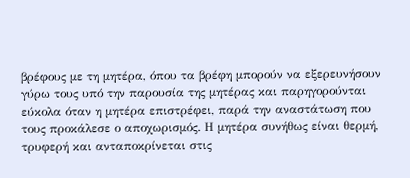βρέφους με τη μητέρα, όπου τα βρέφη μπορούν να εξερευνήσουν γύρω τους υπό την παρουσία της μητέρας και παρηγορούνται εύκολα όταν η μητέρα επιστρέφει, παρά την αναστάτωση που τους προκάλεσε ο αποχωρισμός. Η μητέρα συνήθως είναι θερμή, τρυφερή και ανταποκρίνεται στις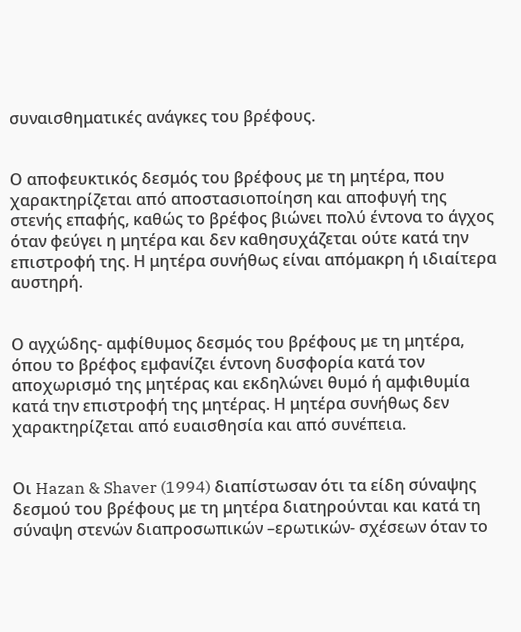συναισθηματικές ανάγκες του βρέφους.


Ο αποφευκτικός δεσμός του βρέφους με τη μητέρα, που χαρακτηρίζεται από αποστασιοποίηση και αποφυγή της στενής επαφής, καθώς το βρέφος βιώνει πολύ έντονα το άγχος όταν φεύγει η μητέρα και δεν καθησυχάζεται ούτε κατά την επιστροφή της. Η μητέρα συνήθως είναι απόμακρη ή ιδιαίτερα αυστηρή.


Ο αγχώδης- αμφίθυμος δεσμός του βρέφους με τη μητέρα, όπου το βρέφος εμφανίζει έντονη δυσφορία κατά τον αποχωρισμό της μητέρας και εκδηλώνει θυμό ή αμφιθυμία κατά την επιστροφή της μητέρας. Η μητέρα συνήθως δεν χαρακτηρίζεται από ευαισθησία και από συνέπεια.


Οι Hazan & Shaver (1994) διαπίστωσαν ότι τα είδη σύναψης δεσμού του βρέφους με τη μητέρα διατηρούνται και κατά τη σύναψη στενών διαπροσωπικών –ερωτικών- σχέσεων όταν το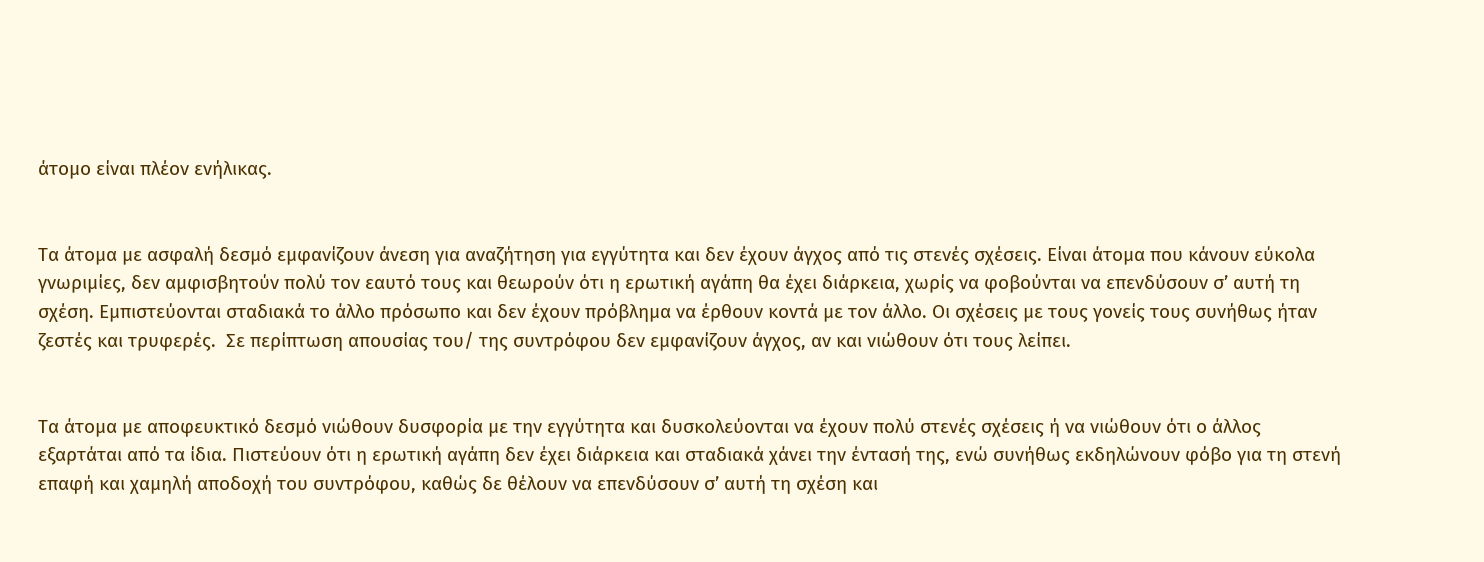άτομο είναι πλέον ενήλικας.


Τα άτομα με ασφαλή δεσμό εμφανίζουν άνεση για αναζήτηση για εγγύτητα και δεν έχουν άγχος από τις στενές σχέσεις. Είναι άτομα που κάνουν εύκολα γνωριμίες, δεν αμφισβητούν πολύ τον εαυτό τους και θεωρούν ότι η ερωτική αγάπη θα έχει διάρκεια, χωρίς να φοβούνται να επενδύσουν σ’ αυτή τη σχέση. Εμπιστεύονται σταδιακά το άλλο πρόσωπο και δεν έχουν πρόβλημα να έρθουν κοντά με τον άλλο. Οι σχέσεις με τους γονείς τους συνήθως ήταν ζεστές και τρυφερές.  Σε περίπτωση απουσίας του/ της συντρόφου δεν εμφανίζουν άγχος, αν και νιώθουν ότι τους λείπει.


Τα άτομα με αποφευκτικό δεσμό νιώθουν δυσφορία με την εγγύτητα και δυσκολεύονται να έχουν πολύ στενές σχέσεις ή να νιώθουν ότι ο άλλος εξαρτάται από τα ίδια. Πιστεύουν ότι η ερωτική αγάπη δεν έχει διάρκεια και σταδιακά χάνει την έντασή της, ενώ συνήθως εκδηλώνουν φόβο για τη στενή επαφή και χαμηλή αποδοχή του συντρόφου, καθώς δε θέλουν να επενδύσουν σ’ αυτή τη σχέση και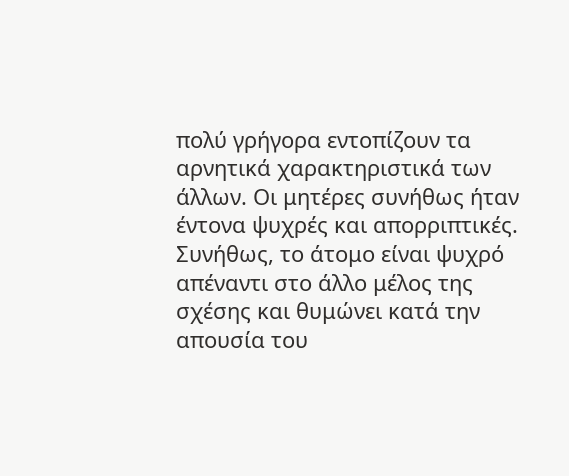πολύ γρήγορα εντοπίζουν τα αρνητικά χαρακτηριστικά των άλλων. Οι μητέρες συνήθως ήταν έντονα ψυχρές και απορριπτικές. Συνήθως, το άτομο είναι ψυχρό απέναντι στο άλλο μέλος της σχέσης και θυμώνει κατά την απουσία του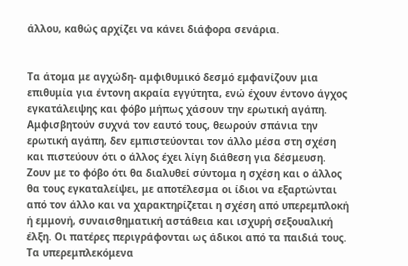άλλου, καθώς αρχίζει να κάνει διάφορα σενάρια.


Τα άτομα με αγχώδη- αμφιθυμικό δεσμό εμφανίζουν μια επιθυμία για έντονη ακραία εγγύτητα, ενώ έχουν έντονο άγχος εγκατάλειψης και φόβο μήπως χάσουν την ερωτική αγάπη. Αμφισβητούν συχνά τον εαυτό τους, θεωρούν σπάνια την ερωτική αγάπη, δεν εμπιστεύονται τον άλλο μέσα στη σχέση και πιστεύουν ότι ο άλλος έχει λίγη διάθεση για δέσμευση. Ζουν με το φόβο ότι θα διαλυθεί σύντομα η σχέση και ο άλλος θα τους εγκαταλείψει, με αποτέλεσμα οι ίδιοι να εξαρτώνται από τον άλλο και να χαρακτηρίζεται η σχέση από υπερεμπλοκή ή εμμονή, συναισθηματική αστάθεια και ισχυρή σεξουαλική έλξη. Οι πατέρες περιγράφονται ως άδικοι από τα παιδιά τους. Τα υπερεμπλεκόμενα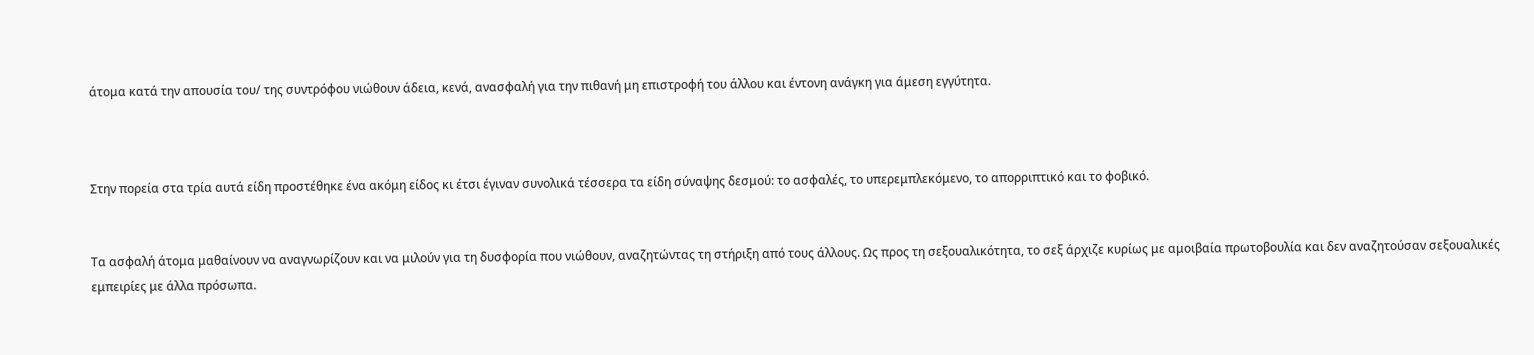άτομα κατά την απουσία του/ της συντρόφου νιώθουν άδεια, κενά, ανασφαλή για την πιθανή μη επιστροφή του άλλου και έντονη ανάγκη για άμεση εγγύτητα.



Στην πορεία στα τρία αυτά είδη προστέθηκε ένα ακόμη είδος κι έτσι έγιναν συνολικά τέσσερα τα είδη σύναψης δεσμού: το ασφαλές, το υπερεμπλεκόμενο, το απορριπτικό και το φοβικό.


Τα ασφαλή άτομα μαθαίνουν να αναγνωρίζουν και να μιλούν για τη δυσφορία που νιώθουν, αναζητώντας τη στήριξη από τους άλλους. Ως προς τη σεξουαλικότητα, το σεξ άρχιζε κυρίως με αμοιβαία πρωτοβουλία και δεν αναζητούσαν σεξουαλικές εμπειρίες με άλλα πρόσωπα.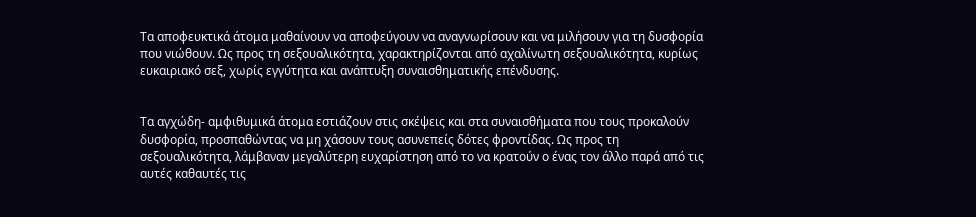Τα αποφευκτικά άτομα μαθαίνουν να αποφεύγουν να αναγνωρίσουν και να μιλήσουν για τη δυσφορία που νιώθουν. Ως προς τη σεξουαλικότητα, χαρακτηρίζονται από αχαλίνωτη σεξουαλικότητα, κυρίως ευκαιριακό σεξ, χωρίς εγγύτητα και ανάπτυξη συναισθηματικής επένδυσης.


Τα αγχώδη- αμφιθυμικά άτομα εστιάζουν στις σκέψεις και στα συναισθήματα που τους προκαλούν δυσφορία, προσπαθώντας να μη χάσουν τους ασυνεπείς δότες φροντίδας. Ως προς τη σεξουαλικότητα, λάμβαναν μεγαλύτερη ευχαρίστηση από το να κρατούν ο ένας τον άλλο παρά από τις αυτές καθαυτές τις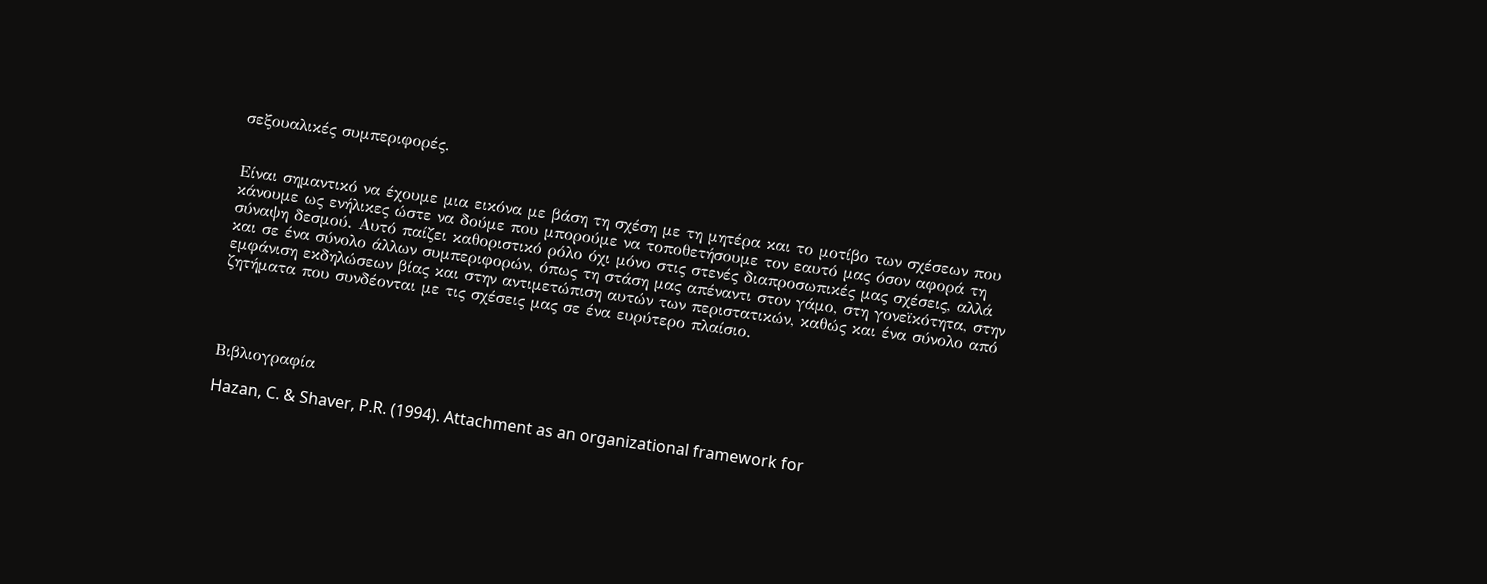σεξουαλικές συμπεριφορές.


Είναι σημαντικό να έχουμε μια εικόνα με βάση τη σχέση με τη μητέρα και το μοτίβο των σχέσεων που κάνουμε ως ενήλικες ώστε να δούμε που μπορούμε να τοποθετήσουμε τον εαυτό μας όσον αφορά τη σύναψη δεσμού. Αυτό παίζει καθοριστικό ρόλο όχι μόνο στις στενές διαπροσωπικές μας σχέσεις, αλλά και σε ένα σύνολο άλλων συμπεριφορών, όπως τη στάση μας απέναντι στον γάμο, στη γονεϊκότητα, στην εμφάνιση εκδηλώσεων βίας και στην αντιμετώπιση αυτών των περιστατικών, καθώς και ένα σύνολο από ζητήματα που συνδέονται με τις σχέσεις μας σε ένα ευρύτερο πλαίσιο.




Βιβλιογραφία

Hazan, C. & Shaver, P.R. (1994). Attachment as an organizational framework for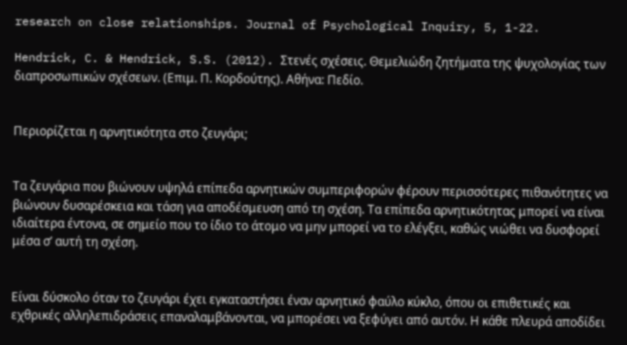research on close relationships. Journal of Psychological Inquiry, 5, 1-22.

Hendrick, C. & Hendrick, S.S. (2012). Στενές σχέσεις. Θεμελιώδη ζητήματα της ψυχολογίας των διαπροσωπικών σχέσεων. (Επιμ. Π. Κορδούτης). Αθήνα: Πεδίο.


Περιορίζεται η αρνητικότητα στο ζευγάρι;


Τα ζευγάρια που βιώνουν υψηλά επίπεδα αρνητικών συμπεριφορών φέρουν περισσότερες πιθανότητες να βιώνουν δυσαρέσκεια και τάση για αποδέσμευση από τη σχέση. Τα επίπεδα αρνητικότητας μπορεί να είναι ιδιαίτερα έντονα, σε σημείο που το ίδιο το άτομο να μην μπορεί να το ελέγξει, καθώς νιώθει να δυσφορεί μέσα σ’ αυτή τη σχέση.


Είναι δύσκολο όταν το ζευγάρι έχει εγκαταστήσει έναν αρνητικό φαύλο κύκλο, όπου οι επιθετικές και εχθρικές αλληλεπιδράσεις επαναλαμβάνονται, να μπορέσει να ξεφύγει από αυτόν. Η κάθε πλευρά αποδίδει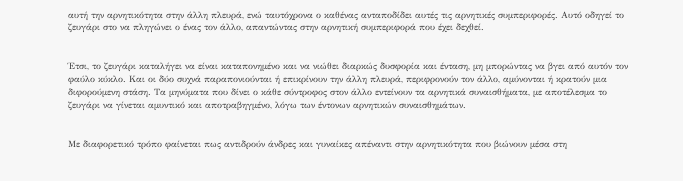αυτή την αρνητικότητα στην άλλη πλευρά, ενώ ταυτόχρονα ο καθένας ανταποδίδει αυτές τις αρνητικές συμπεριφορές. Αυτό οδηγεί το ζευγάρι στο να πληγώνει ο ένας τον άλλο, απαντώντας στην αρνητική συμπεριφορά που έχει δεχθεί.


Έτσι, το ζευγάρι καταλήγει να είναι καταπονημένο και να νιώθει διαρκώς δυσφορία και ένταση, μη μπορώντας να βγει από αυτόν τον φαύλο κύκλο. Και οι δύο συχνά παραπονιούνται ή επικρίνουν την άλλη πλευρά, περιφρονούν τον άλλο, αμύνονται ή κρατούν μια διφορούμενη στάση. Τα μηνύματα που δίνει ο κάθε σύντροφος στον άλλο εντείνουν τα αρνητικά συναισθήματα, με αποτέλεσμα το ζευγάρι να γίνεται αμυντικό και αποτραβηγμένο, λόγω των έντονων αρνητικών συναισθημάτων.


Με διαφορετικό τρόπο φαίνεται πως αντιδρούν άνδρες και γυναίκες απέναντι στην αρνητικότητα που βιώνουν μέσα στη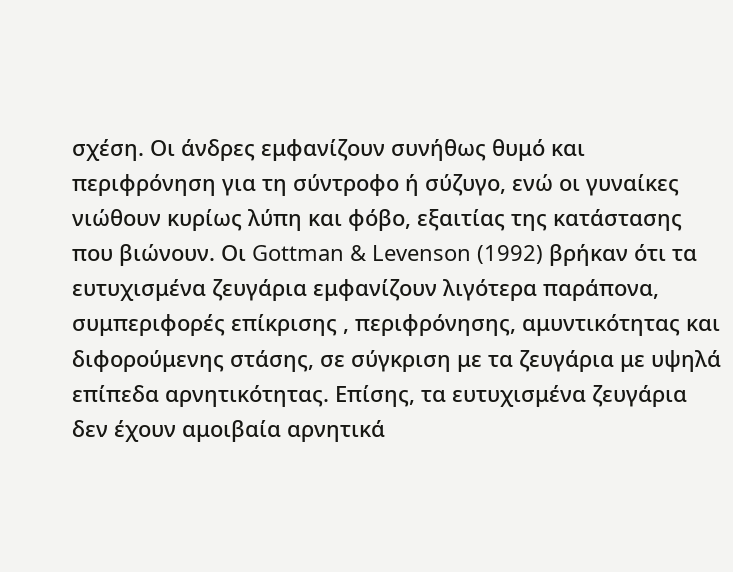σχέση. Οι άνδρες εμφανίζουν συνήθως θυμό και περιφρόνηση για τη σύντροφο ή σύζυγο, ενώ οι γυναίκες νιώθουν κυρίως λύπη και φόβο, εξαιτίας της κατάστασης που βιώνουν. Οι Gottman & Levenson (1992) βρήκαν ότι τα ευτυχισμένα ζευγάρια εμφανίζουν λιγότερα παράπονα, συμπεριφορές επίκρισης , περιφρόνησης, αμυντικότητας και διφορούμενης στάσης, σε σύγκριση με τα ζευγάρια με υψηλά επίπεδα αρνητικότητας. Επίσης, τα ευτυχισμένα ζευγάρια δεν έχουν αμοιβαία αρνητικά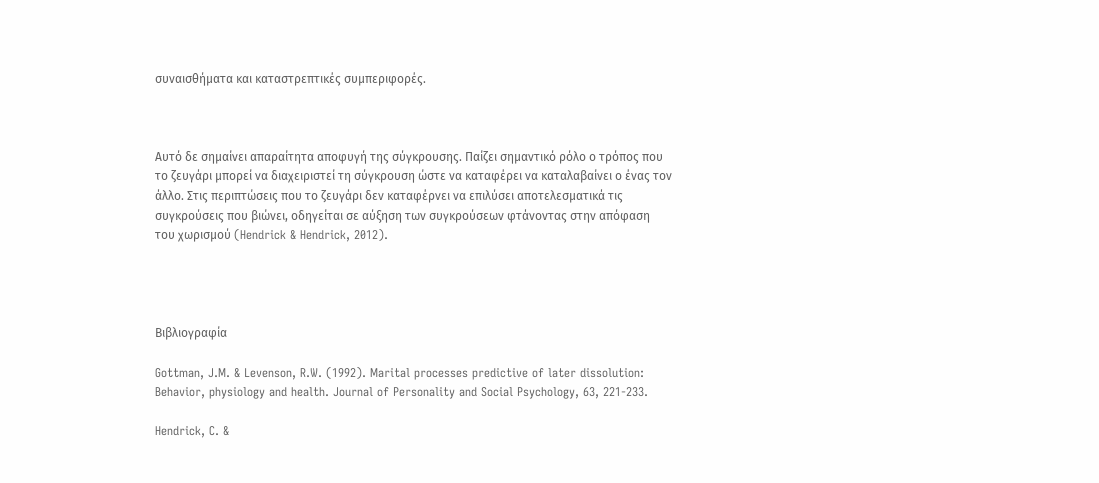συναισθήματα και καταστρεπτικές συμπεριφορές.



Αυτό δε σημαίνει απαραίτητα αποφυγή της σύγκρουσης. Παίζει σημαντικό ρόλο ο τρόπος που το ζευγάρι μπορεί να διαχειριστεί τη σύγκρουση ώστε να καταφέρει να καταλαβαίνει ο ένας τον άλλο. Στις περιπτώσεις που το ζευγάρι δεν καταφέρνει να επιλύσει αποτελεσματικά τις συγκρούσεις που βιώνει, οδηγείται σε αύξηση των συγκρούσεων φτάνοντας στην απόφαση του χωρισμού (Hendrick & Hendrick, 2012).




Βιβλιογραφία

Gottman, J.M. & Levenson, R.W. (1992). Marital processes predictive of later dissolution: Behavior, physiology and health. Journal of Personality and Social Psychology, 63, 221-233.

Hendrick, C. &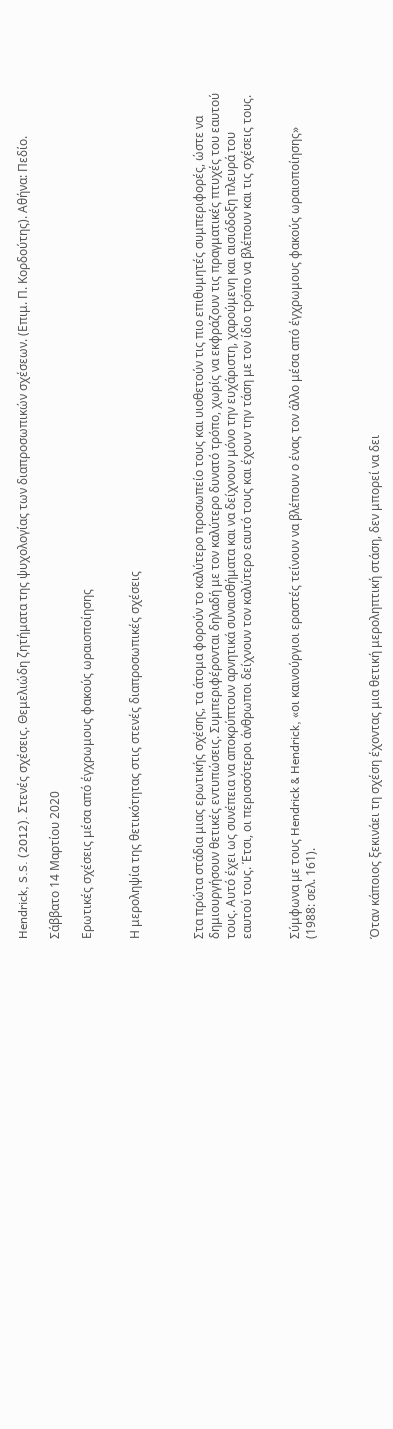Hendrick, S.S. (2012). Στενές σχέσεις. Θεμελιώδη ζητήματα της ψυχολογίας των διαπροσωπικών σχέσεων. (Επιμ. Π. Κορδούτης). Αθήνα: Πεδίο.

Σάββατο 14 Μαρτίου 2020

Ερωτικές σχέσεις μέσα από έγχρωμους φακούς ωραιοποίησης


Η μεροληψία της θετικότητας στις στενές διαπροσωπικές σχέσεις



Στα πρώτα στάδια μιας ερωτικής σχέσης, τα άτομα φορούν το καλύτερο προσωπείο τους και υιοθετούν τις πιο επιθυμητές συμπεριφορές, ώστε να δημιουργήσουν θετικές εντυπώσεις. Συμπεριφέρονται δηλαδή με τον καλύτερο δυνατό τρόπο, χωρίς να εκφράζουν τις πραγματικές πτυχές του εαυτού τους. Αυτό έχει ως συνέπεια να αποκρύπτουν αρνητικά συναισθήματα και να δείχνουν μόνο την ευχάριστη, χαρούμενη και αισιόδοξη πλευρά του εαυτού τους. Έτσι, οι περισσότεροι άνθρωποι δείχνουν τον καλύτερο εαυτό τους και έχουν την τάση με τον ίδιο τρόπο να βλέπουν και τις σχέσεις τους.


Σύμφωνα με τους Hendrick & Hendrick, «οι καινούργιοι εραστές τείνουν να βλέπουν ο ένας τον άλλο μέσα από έγχρωμους φακούς ωραιοποίησης» (1988: σελ. 161).



Όταν κάποιος ξεκινάει τη σχέση έχοντας μια θετική μεροληπτική στάση, δεν μπορεί να δει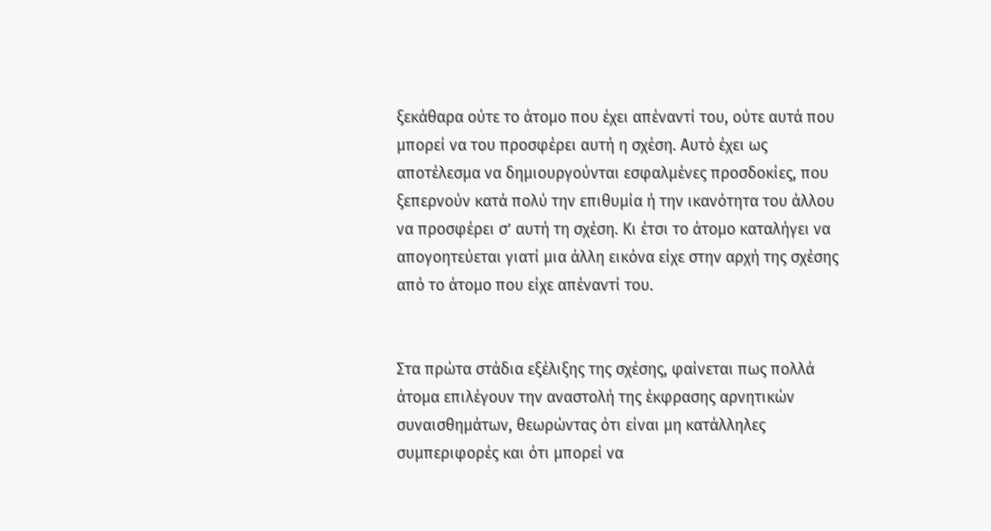ξεκάθαρα ούτε το άτομο που έχει απέναντί του, ούτε αυτά που μπορεί να του προσφέρει αυτή η σχέση. Αυτό έχει ως αποτέλεσμα να δημιουργούνται εσφαλμένες προσδοκίες, που ξεπερνούν κατά πολύ την επιθυμία ή την ικανότητα του άλλου να προσφέρει σ’ αυτή τη σχέση. Κι έτσι το άτομο καταλήγει να απογοητεύεται γιατί μια άλλη εικόνα είχε στην αρχή της σχέσης από το άτομο που είχε απέναντί του.


Στα πρώτα στάδια εξέλιξης της σχέσης, φαίνεται πως πολλά άτομα επιλέγουν την αναστολή της έκφρασης αρνητικών συναισθημάτων, θεωρώντας ότι είναι μη κατάλληλες συμπεριφορές και ότι μπορεί να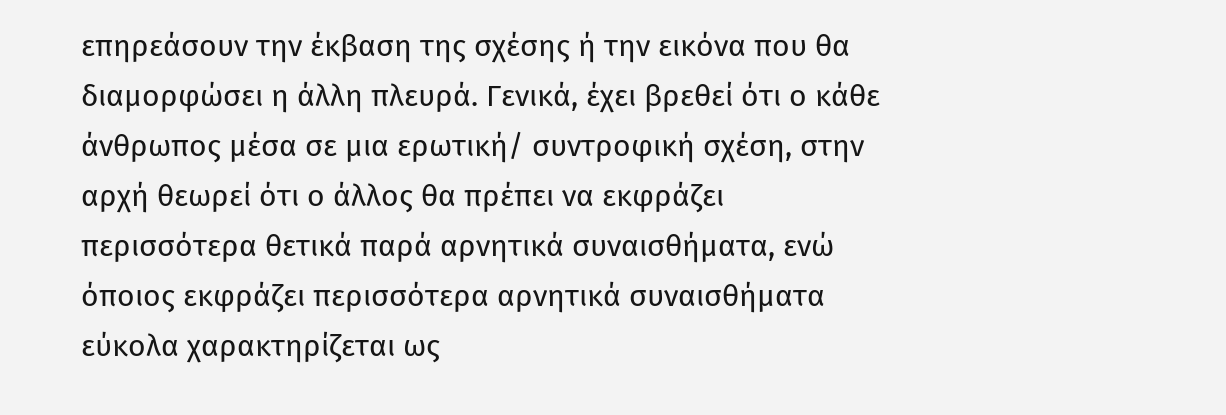επηρεάσουν την έκβαση της σχέσης ή την εικόνα που θα διαμορφώσει η άλλη πλευρά. Γενικά, έχει βρεθεί ότι ο κάθε άνθρωπος μέσα σε μια ερωτική/ συντροφική σχέση, στην αρχή θεωρεί ότι ο άλλος θα πρέπει να εκφράζει περισσότερα θετικά παρά αρνητικά συναισθήματα, ενώ όποιος εκφράζει περισσότερα αρνητικά συναισθήματα εύκολα χαρακτηρίζεται ως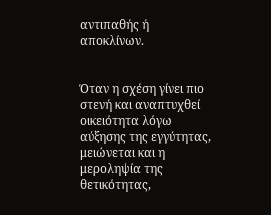αντιπαθής ή αποκλίνων.


Όταν η σχέση γίνει πιο στενή και αναπτυχθεί οικειότητα λόγω αύξησης της εγγύτητας, μειώνεται και η μεροληψία της θετικότητας,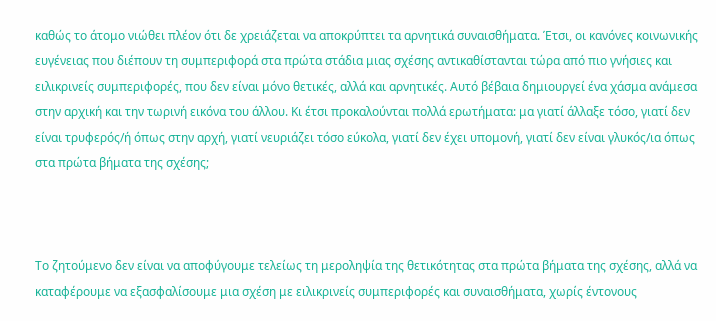καθώς το άτομο νιώθει πλέον ότι δε χρειάζεται να αποκρύπτει τα αρνητικά συναισθήματα. Έτσι, οι κανόνες κοινωνικής ευγένειας που διέπουν τη συμπεριφορά στα πρώτα στάδια μιας σχέσης αντικαθίστανται τώρα από πιο γνήσιες και ειλικρινείς συμπεριφορές, που δεν είναι μόνο θετικές, αλλά και αρνητικές. Αυτό βέβαια δημιουργεί ένα χάσμα ανάμεσα στην αρχική και την τωρινή εικόνα του άλλου. Κι έτσι προκαλούνται πολλά ερωτήματα: μα γιατί άλλαξε τόσο, γιατί δεν είναι τρυφερός/ή όπως στην αρχή, γιατί νευριάζει τόσο εύκολα, γιατί δεν έχει υπομονή, γιατί δεν είναι γλυκός/ια όπως στα πρώτα βήματα της σχέσης;



Το ζητούμενο δεν είναι να αποφύγουμε τελείως τη μεροληψία της θετικότητας στα πρώτα βήματα της σχέσης, αλλά να καταφέρουμε να εξασφαλίσουμε μια σχέση με ειλικρινείς συμπεριφορές και συναισθήματα, χωρίς έντονους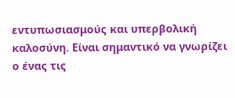εντυπωσιασμούς και υπερβολική καλοσύνη. Είναι σημαντικό να γνωρίζει ο ένας τις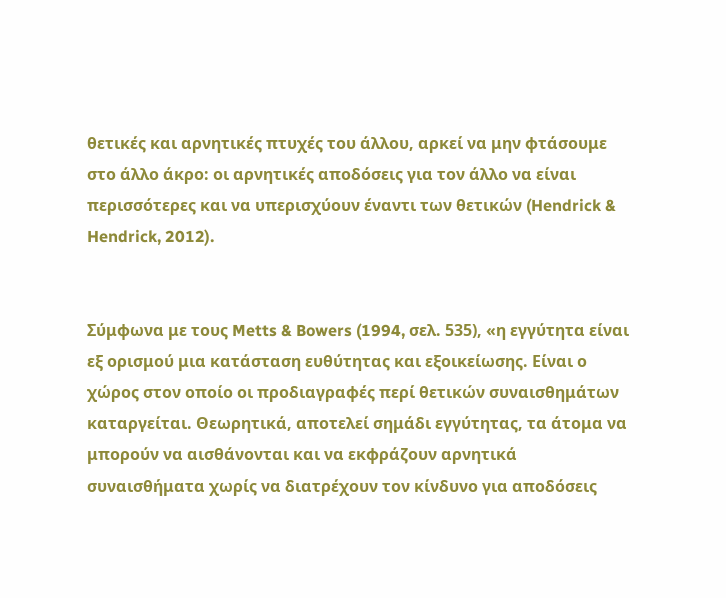θετικές και αρνητικές πτυχές του άλλου, αρκεί να μην φτάσουμε στο άλλο άκρο: οι αρνητικές αποδόσεις για τον άλλο να είναι περισσότερες και να υπερισχύουν έναντι των θετικών (Hendrick & Hendrick, 2012).


Σύμφωνα με τους Metts & Bowers (1994, σελ. 535), «η εγγύτητα είναι εξ ορισμού μια κατάσταση ευθύτητας και εξοικείωσης. Είναι ο χώρος στον οποίο οι προδιαγραφές περί θετικών συναισθημάτων καταργείται. Θεωρητικά, αποτελεί σημάδι εγγύτητας, τα άτομα να μπορούν να αισθάνονται και να εκφράζουν αρνητικά συναισθήματα χωρίς να διατρέχουν τον κίνδυνο για αποδόσεις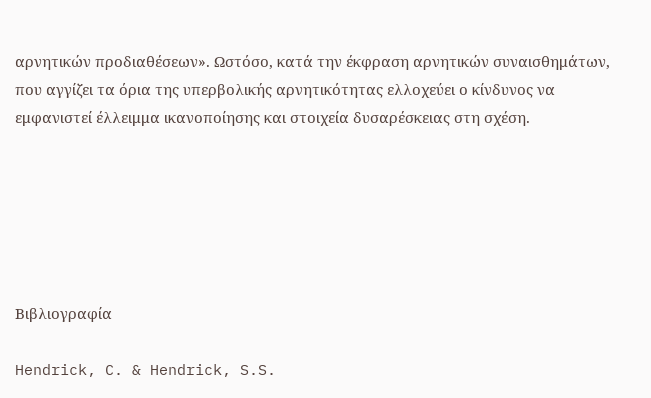αρνητικών προδιαθέσεων». Ωστόσο, κατά την έκφραση αρνητικών συναισθημάτων, που αγγίζει τα όρια της υπερβολικής αρνητικότητας ελλοχεύει ο κίνδυνος να εμφανιστεί έλλειμμα ικανοποίησης και στοιχεία δυσαρέσκειας στη σχέση.






Βιβλιογραφία

Hendrick, C. & Hendrick, S.S.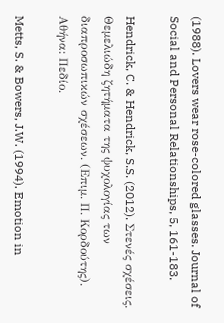(1988). Lovers wear rose-colored glasses. Journal of Social and Personal Relationships, 5, 161-183.

Hendrick, C. & Hendrick, S.S. (2012). Στενές σχέσεις. Θεμελιώδη ζητήματα της ψυχολογίας των διαπροσωπικών σχέσεων. (Επιμ. Π. Κορδούτης). Αθήνα: Πεδίο.

Metts, S. & Bowers, J.W. (1994). Emotion in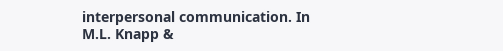interpersonal communication. In M.L. Knapp &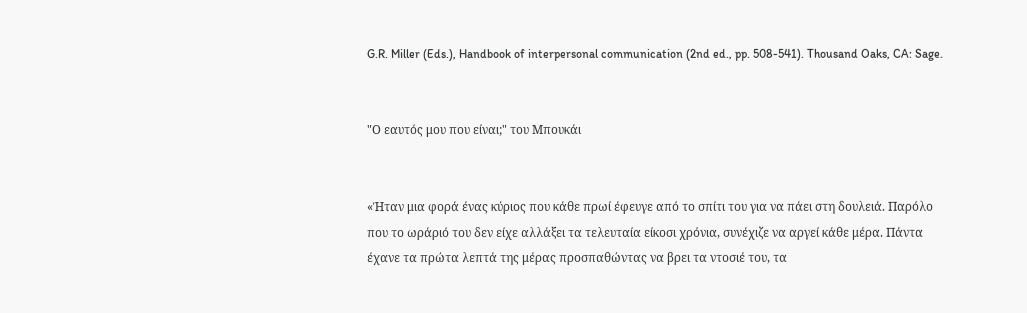G.R. Miller (Eds.), Handbook of interpersonal communication (2nd ed., pp. 508-541). Thousand Oaks, CA: Sage.


"Ο εαυτός μου που είναι;" του Μπουκάι


«Ήταν μια φορά ένας κύριος που κάθε πρωί έφευγε από το σπίτι του για να πάει στη δουλειά. Παρόλο που το ωράριό του δεν είχε αλλάξει τα τελευταία είκοσι χρόνια, συνέχιζε να αργεί κάθε μέρα. Πάντα έχανε τα πρώτα λεπτά της μέρας προσπαθώντας να βρει τα ντοσιέ του, τα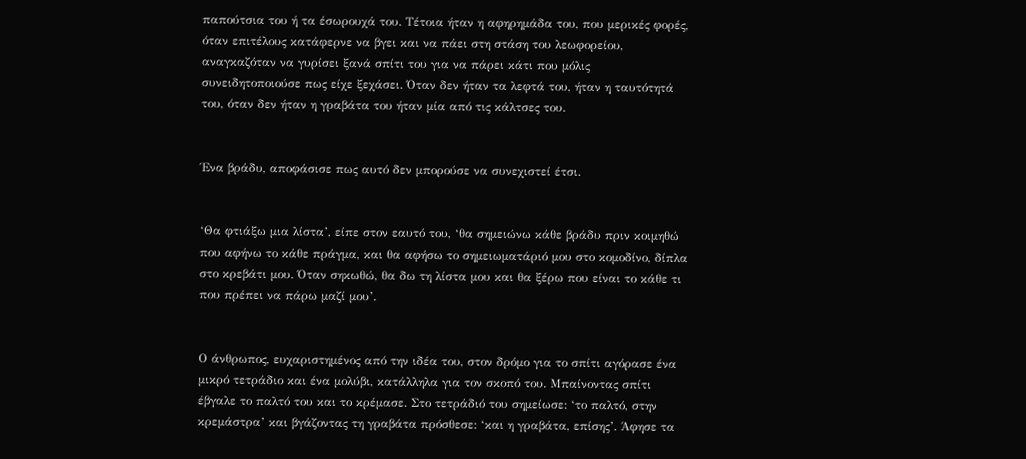παπούτσια του ή τα έσωρουχά του. Τέτοια ήταν η αφηρημάδα του, που μερικές φορές, όταν επιτέλους κατάφερνε να βγει και να πάει στη στάση του λεωφορείου, αναγκαζόταν να γυρίσει ξανά σπίτι του για να πάρει κάτι που μόλις συνειδητοποιούσε πως είχε ξεχάσει. Όταν δεν ήταν τα λεφτά του, ήταν η ταυτότητά του, όταν δεν ήταν η γραβάτα του ήταν μία από τις κάλτσες του.


Ένα βράδυ, αποφάσισε πως αυτό δεν μπορούσε να συνεχιστεί έτσι.


‘Θα φτιάξω μια λίστα’, είπε στον εαυτό του, ‘θα σημειώνω κάθε βράδυ πριν κοιμηθώ που αφήνω το κάθε πράγμα, και θα αφήσω το σημειωματάριό μου στο κομοδίνο, δίπλα στο κρεβάτι μου. Όταν σηκωθώ, θα δω τη λίστα μου και θα ξέρω που είναι το κάθε τι που πρέπει να πάρω μαζί μου’.


Ο άνθρωπος, ευχαριστημένος από την ιδέα του, στον δρόμο για το σπίτι αγόρασε ένα μικρό τετράδιο και ένα μολύβι, κατάλληλα για τον σκοπό του. Μπαίνοντας σπίτι έβγαλε το παλτό του και το κρέμασε. Στο τετράδιό του σημείωσε: ‘το παλτό, στην κρεμάστρα’ και βγάζοντας τη γραβάτα πρόσθεσε: ‘και η γραβάτα, επίσης’. Άφησε τα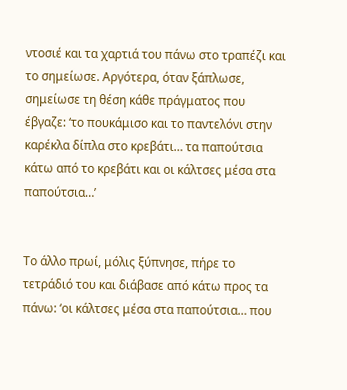ντοσιέ και τα χαρτιά του πάνω στο τραπέζι και το σημείωσε. Αργότερα, όταν ξάπλωσε, σημείωσε τη θέση κάθε πράγματος που έβγαζε: ‘το πουκάμισο και το παντελόνι στην καρέκλα δίπλα στο κρεβάτι… τα παπούτσια κάτω από το κρεβάτι και οι κάλτσες μέσα στα παπούτσια…’


Το άλλο πρωί, μόλις ξύπνησε, πήρε το τετράδιό του και διάβασε από κάτω προς τα πάνω: ‘οι κάλτσες μέσα στα παπούτσια… που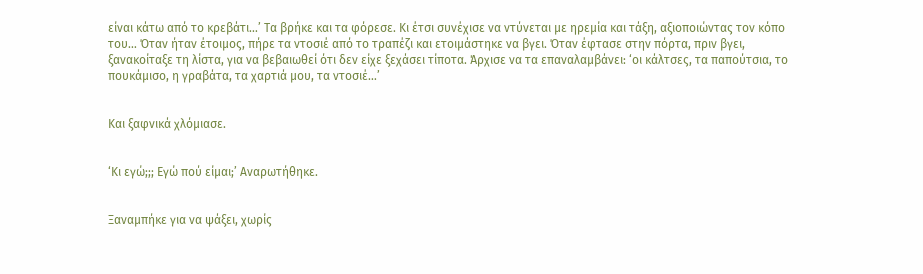είναι κάτω από το κρεβάτι…’ Τα βρήκε και τα φόρεσε. Κι έτσι συνέχισε να ντύνεται με ηρεμία και τάξη, αξιοποιώντας τον κόπο του… Όταν ήταν έτοιμος, πήρε τα ντοσιέ από το τραπέζι και ετοιμάστηκε να βγει. Όταν έφτασε στην πόρτα, πριν βγει, ξανακοίταξε τη λίστα, για να βεβαιωθεί ότι δεν είχε ξεχάσει τίποτα. Άρχισε να τα επαναλαμβάνει: ‘οι κάλτσες, τα παπούτσια, το πουκάμισο, η γραβάτα, τα χαρτιά μου, τα ντοσιέ…’


Και ξαφνικά χλόμιασε.


‘Κι εγώ;;; Εγώ πού είμαι;’ Αναρωτήθηκε.


Ξαναμπήκε για να ψάξει, χωρίς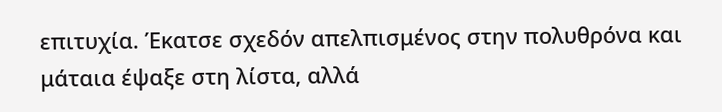επιτυχία. Έκατσε σχεδόν απελπισμένος στην πολυθρόνα και μάταια έψαξε στη λίστα, αλλά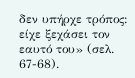δεν υπήρχε τρόπος: είχε ξεχάσει τον εαυτό του» (σελ. 67-68).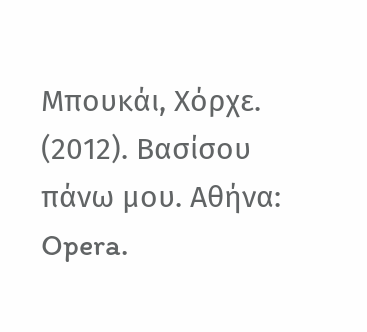Μπουκάι, Χόρχε. (2012). Βασίσου πάνω μου. Αθήνα: Opera.